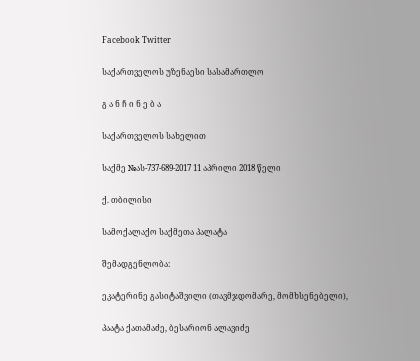Facebook Twitter

საქართველოს უზენაესი სასამართლო

გ ა ნ ჩ ი ნ ე ბ ა

საქართველოს სახელით

საქმე №ას-737-689-2017 11 აპრილი 2018 წელი

ქ. თბილისი

სამოქალაქო საქმეთა პალატა

შემადგენლობა:

ეკატერინე გასიტაშვილი (თავმჯდომარე, მომხსენებელი),

პაატა ქათამაძე, ბესარიონ ალავიძე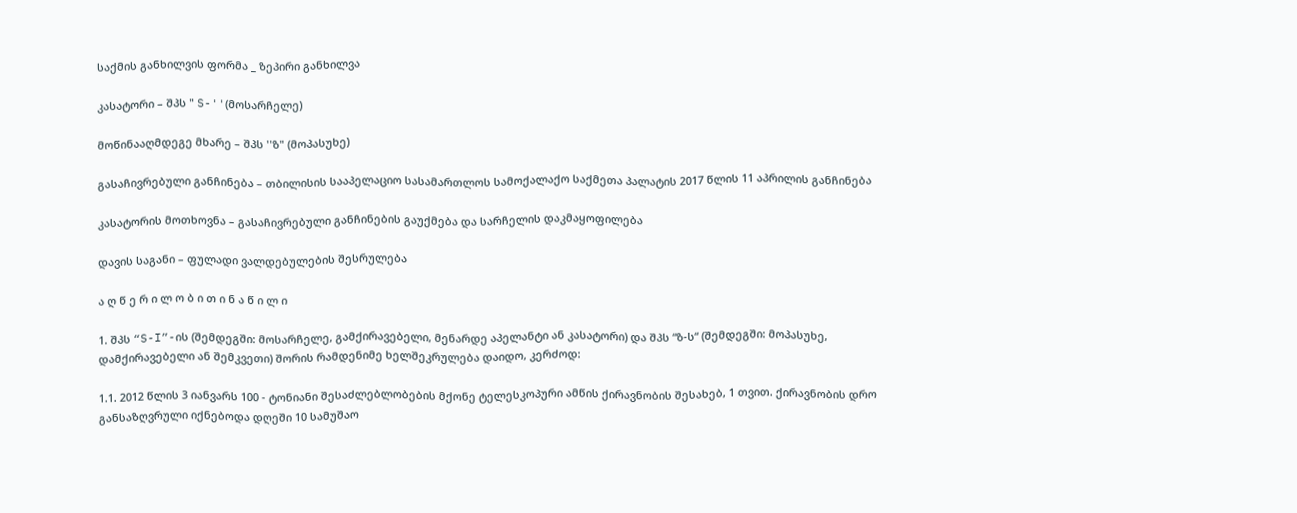საქმის განხილვის ფორმა _ ზეპირი განხილვა

კასატორი – შპს " S-''(მოსარჩელე)

მოწინააღმდეგე მხარე – შპს ''ზ" (მოპასუხე)

გასაჩივრებული განჩინება – თბილისის სააპელაციო სასამართლოს სამოქალაქო საქმეთა პალატის 2017 წლის 11 აპრილის განჩინება

კასატორის მოთხოვნა – გასაჩივრებული განჩინების გაუქმება და სარჩელის დაკმაყოფილება

დავის საგანი – ფულადი ვალდებულების შესრულება

ა ღ წ ე რ ი ლ ო ბ ი თ ი ნ ა წ ი ლ ი

1. შპს “S-I”-ის (შემდეგში: მოსარჩელე, გამქირავებელი, მენარდე აპელანტი ან კასატორი) და შპს “ზ-ს“ (შემდეგში: მოპასუხე, დამქირავებელი ან შემკვეთი) შორის რამდენიმე ხელშეკრულება დაიდო, კერძოდ:

1.1. 2012 წლის 3 იანვარს 100 - ტონიანი შესაძლებლობების მქონე ტელესკოპური ამწის ქირავნობის შესახებ, 1 თვით. ქირავნობის დრო განსაზღვრული იქნებოდა დღეში 10 სამუშაო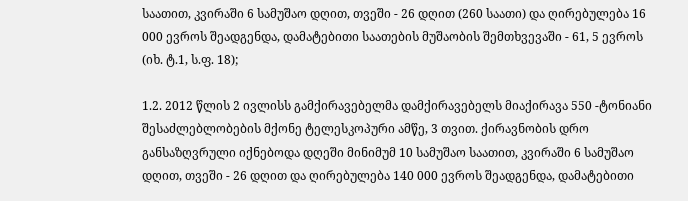საათით, კვირაში 6 სამუშაო დღით, თვეში - 26 დღით (260 საათი) და ღირებულება 16 000 ევროს შეადგენდა, დამატებითი საათების მუშაობის შემთხვევაში - 61, 5 ევროს (იხ. ტ.1, ს.ფ. 18);

1.2. 2012 წლის 2 ივლისს გამქირავებელმა დამქირავებელს მიაქირავა 550 -ტონიანი შესაძლებლობების მქონე ტელესკოპური ამწე, 3 თვით. ქირავნობის დრო განსაზღვრული იქნებოდა დღეში მინიმუმ 10 სამუშაო საათით, კვირაში 6 სამუშაო დღით, თვეში - 26 დღით და ღირებულება 140 000 ევროს შეადგენდა, დამატებითი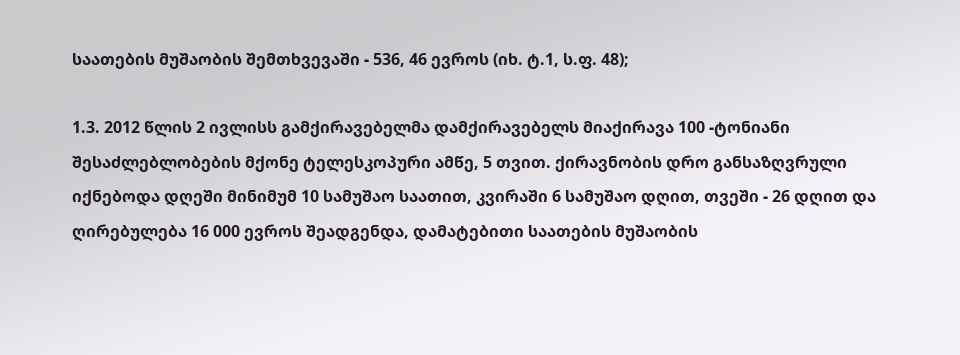საათების მუშაობის შემთხვევაში - 536, 46 ევროს (იხ. ტ.1, ს.ფ. 48);

1.3. 2012 წლის 2 ივლისს გამქირავებელმა დამქირავებელს მიაქირავა 100 -ტონიანი შესაძლებლობების მქონე ტელესკოპური ამწე, 5 თვით. ქირავნობის დრო განსაზღვრული იქნებოდა დღეში მინიმუმ 10 სამუშაო საათით, კვირაში 6 სამუშაო დღით, თვეში - 26 დღით და ღირებულება 16 000 ევროს შეადგენდა, დამატებითი საათების მუშაობის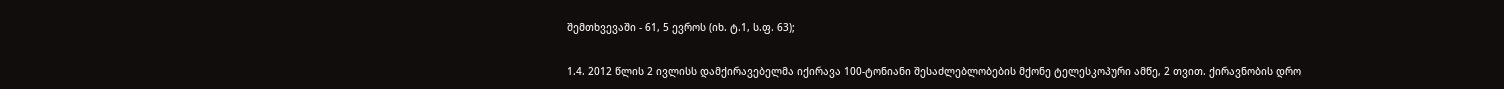შემთხვევაში - 61, 5 ევროს (იხ. ტ.1, ს.ფ. 63);

1.4. 2012 წლის 2 ივლისს დამქირავებელმა იქირავა 100-ტონიანი შესაძლებლობების მქონე ტელესკოპური ამწე, 2 თვით. ქირავნობის დრო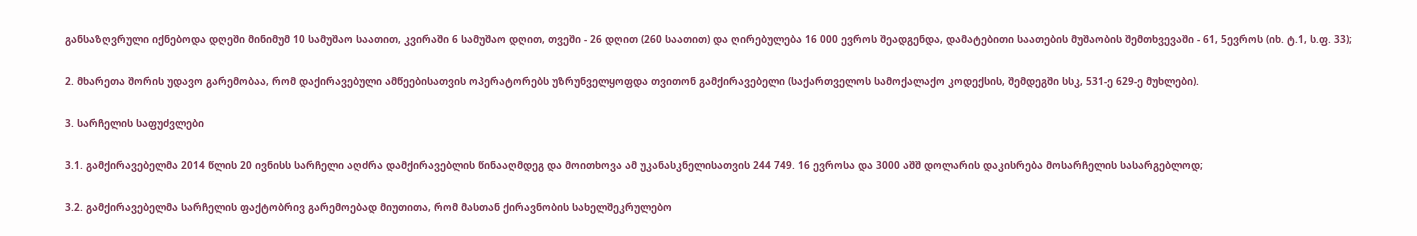განსაზღვრული იქნებოდა დღეში მინიმუმ 10 სამუშაო საათით, კვირაში 6 სამუშაო დღით, თვეში - 26 დღით (260 საათით) და ღირებულება 16 000 ევროს შეადგენდა, დამატებითი საათების მუშაობის შემთხვევაში - 61, 5ევროს (იხ. ტ.1, ს.ფ. 33);

2. მხარეთა შორის უდავო გარემობაა, რომ დაქირავებული ამწეებისათვის ოპერატორებს უზრუნველყოფდა თვითონ გამქირავებელი (საქართველოს სამოქალაქო კოდექსის, შემდეგში სსკ, 531-ე 629-ე მუხლები).

3. სარჩელის საფუძვლები

3.1. გამქირავებელმა 2014 წლის 20 ივნისს სარჩელი აღძრა დამქირავებლის წინააღმდეგ და მოითხოვა ამ უკანასკნელისათვის 244 749. 16 ევროსა და 3000 აშშ დოლარის დაკისრება მოსარჩელის სასარგებლოდ;

3.2. გამქირავებელმა სარჩელის ფაქტობრივ გარემოებად მიუთითა, რომ მასთან ქირავნობის სახელშეკრულებო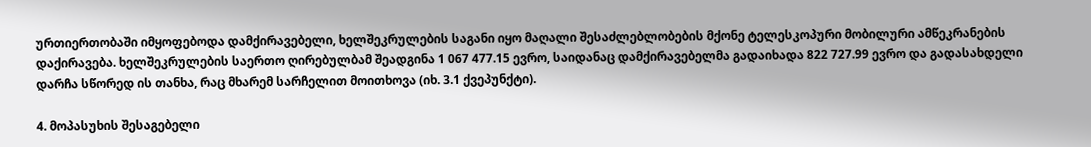ურთიერთობაში იმყოფებოდა დამქირავებელი, ხელშეკრულების საგანი იყო მაღალი შესაძლებლობების მქონე ტელესკოპური მობილური ამწეკრანების დაქირავება. ხელშეკრულების საერთო ღირებულბამ შეადგინა 1 067 477.15 ევრო, საიდანაც დამქირავებელმა გადაიხადა 822 727.99 ევრო და გადასახდელი დარჩა სწორედ ის თანხა, რაც მხარემ სარჩელით მოითხოვა (იხ. 3.1 ქვეპუნქტი).

4. მოპასუხის შესაგებელი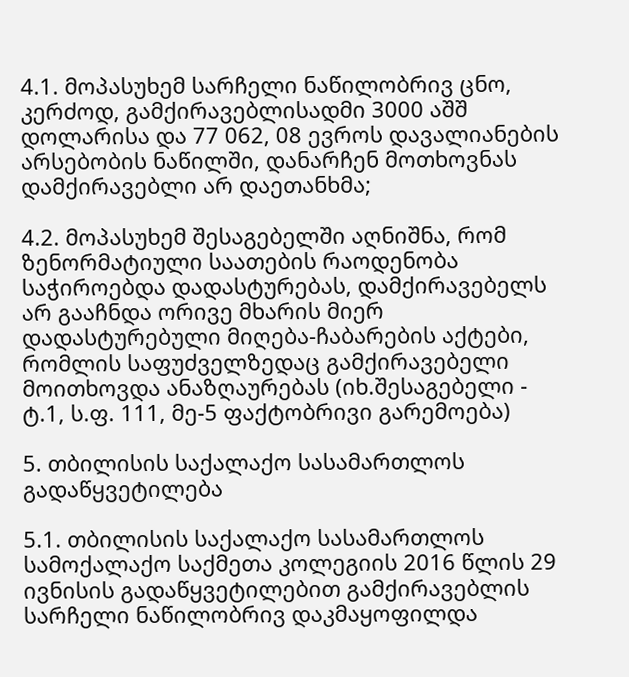4.1. მოპასუხემ სარჩელი ნაწილობრივ ცნო, კერძოდ, გამქირავებლისადმი 3000 აშშ დოლარისა და 77 062, 08 ევროს დავალიანების არსებობის ნაწილში, დანარჩენ მოთხოვნას დამქირავებლი არ დაეთანხმა;

4.2. მოპასუხემ შესაგებელში აღნიშნა, რომ ზენორმატიული საათების რაოდენობა საჭიროებდა დადასტურებას, დამქირავებელს არ გააჩნდა ორივე მხარის მიერ დადასტურებული მიღება-ჩაბარების აქტები, რომლის საფუძველზედაც გამქირავებელი მოითხოვდა ანაზღაურებას (იხ.შესაგებელი - ტ.1, ს.ფ. 111, მე-5 ფაქტობრივი გარემოება)

5. თბილისის საქალაქო სასამართლოს გადაწყვეტილება

5.1. თბილისის საქალაქო სასამართლოს სამოქალაქო საქმეთა კოლეგიის 2016 წლის 29 ივნისის გადაწყვეტილებით გამქირავებლის სარჩელი ნაწილობრივ დაკმაყოფილდა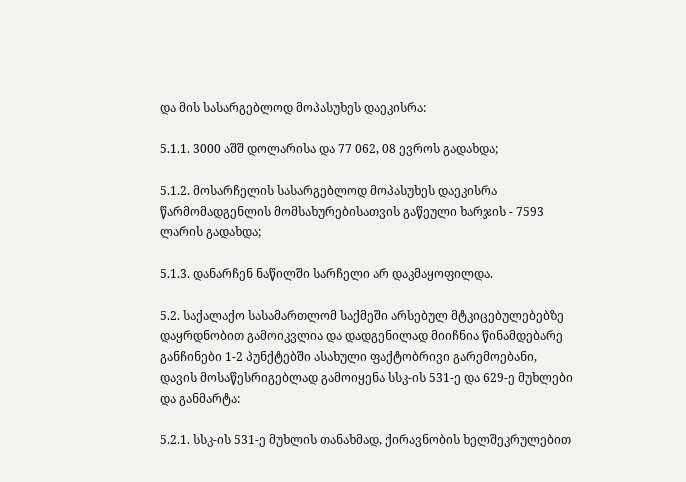და მის სასარგებლოდ მოპასუხეს დაეკისრა:

5.1.1. 3000 აშშ დოლარისა და 77 062, 08 ევროს გადახდა;

5.1.2. მოსარჩელის სასარგებლოდ მოპასუხეს დაეკისრა წარმომადგენლის მომსახურებისათვის გაწეული ხარჯის - 7593 ლარის გადახდა;

5.1.3. დანარჩენ ნაწილში სარჩელი არ დაკმაყოფილდა.

5.2. საქალაქო სასამართლომ საქმეში არსებულ მტკიცებულებებზე დაყრდნობით გამოიკვლია და დადგენილად მიიჩნია წინამდებარე განჩინები 1-2 პუნქტებში ასახული ფაქტობრივი გარემოებანი, დავის მოსაწესრიგებლად გამოიყენა სსკ-ის 531-ე და 629-ე მუხლები და განმარტა:

5.2.1. სსკ-ის 531-ე მუხლის თანახმად, ქირავნობის ხელშეკრულებით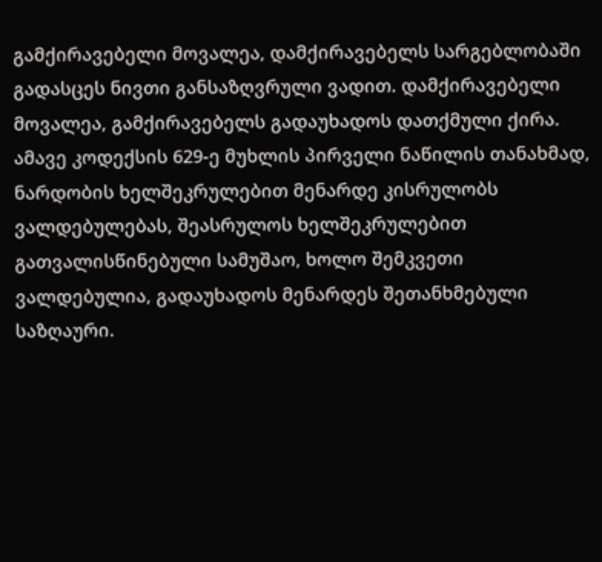გამქირავებელი მოვალეა, დამქირავებელს სარგებლობაში გადასცეს ნივთი განსაზღვრული ვადით. დამქირავებელი მოვალეა, გამქირავებელს გადაუხადოს დათქმული ქირა. ამავე კოდექსის 629-ე მუხლის პირველი ნაწილის თანახმად, ნარდობის ხელშეკრულებით მენარდე კისრულობს ვალდებულებას, შეასრულოს ხელშეკრულებით გათვალისწინებული სამუშაო, ხოლო შემკვეთი ვალდებულია, გადაუხადოს მენარდეს შეთანხმებული საზღაური.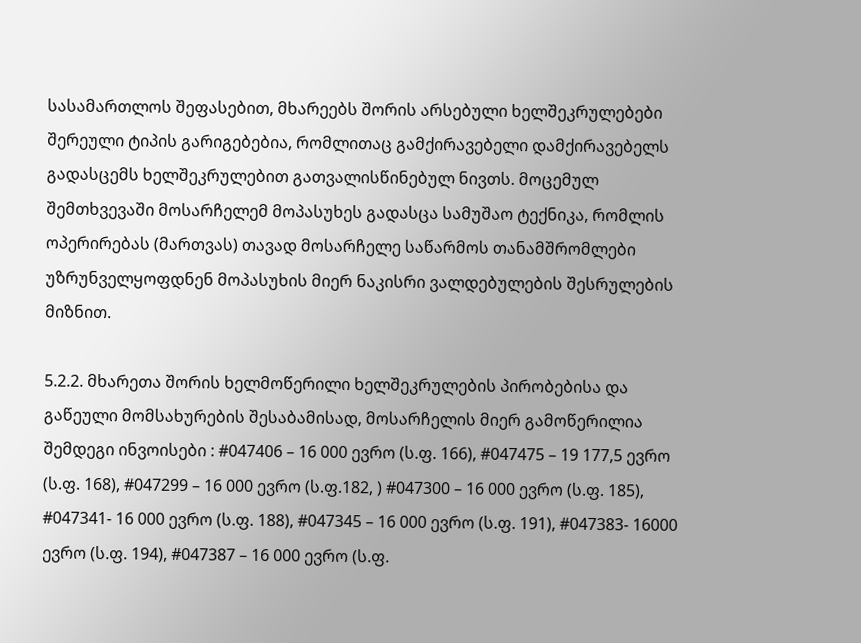სასამართლოს შეფასებით, მხარეებს შორის არსებული ხელშეკრულებები შერეული ტიპის გარიგებებია, რომლითაც გამქირავებელი დამქირავებელს გადასცემს ხელშეკრულებით გათვალისწინებულ ნივთს. მოცემულ შემთხვევაში მოსარჩელემ მოპასუხეს გადასცა სამუშაო ტექნიკა, რომლის ოპერირებას (მართვას) თავად მოსარჩელე საწარმოს თანამშრომლები უზრუნველყოფდნენ მოპასუხის მიერ ნაკისრი ვალდებულების შესრულების მიზნით.

5.2.2. მხარეთა შორის ხელმოწერილი ხელშეკრულების პირობებისა და გაწეული მომსახურების შესაბამისად, მოსარჩელის მიერ გამოწერილია შემდეგი ინვოისები : #047406 – 16 000 ევრო (ს.ფ. 166), #047475 – 19 177,5 ევრო (ს.ფ. 168), #047299 – 16 000 ევრო (ს.ფ.182, ) #047300 – 16 000 ევრო (ს.ფ. 185), #047341- 16 000 ევრო (ს.ფ. 188), #047345 – 16 000 ევრო (ს.ფ. 191), #047383- 16000 ევრო (ს.ფ. 194), #047387 – 16 000 ევრო (ს.ფ.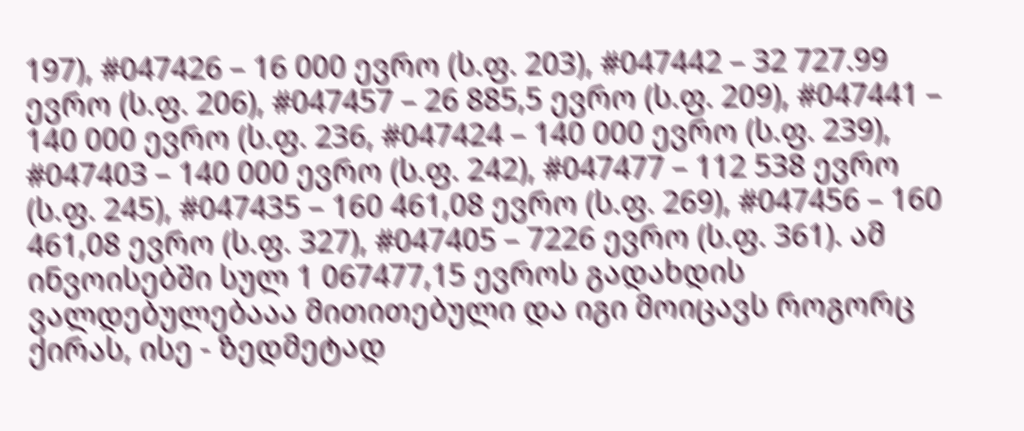197), #047426 – 16 000 ევრო (ს.ფ. 203), #047442 – 32 727.99 ევრო (ს.ფ. 206), #047457 – 26 885,5 ევრო (ს.ფ. 209), #047441 – 140 000 ევრო (ს.ფ. 236, #047424 – 140 000 ევრო (ს.ფ. 239), #047403 – 140 000 ევრო (ს.ფ. 242), #047477 – 112 538 ევრო (ს.ფ. 245), #047435 – 160 461,08 ევრო (ს.ფ. 269), #047456 – 160 461,08 ევრო (ს.ფ. 327), #047405 – 7226 ევრო (ს.ფ. 361). ამ ინვოისებში სულ 1 067477,15 ევროს გადახდის ვალდებულებააა მითითებული და იგი მოიცავს როგორც ქირას, ისე - ზედმეტად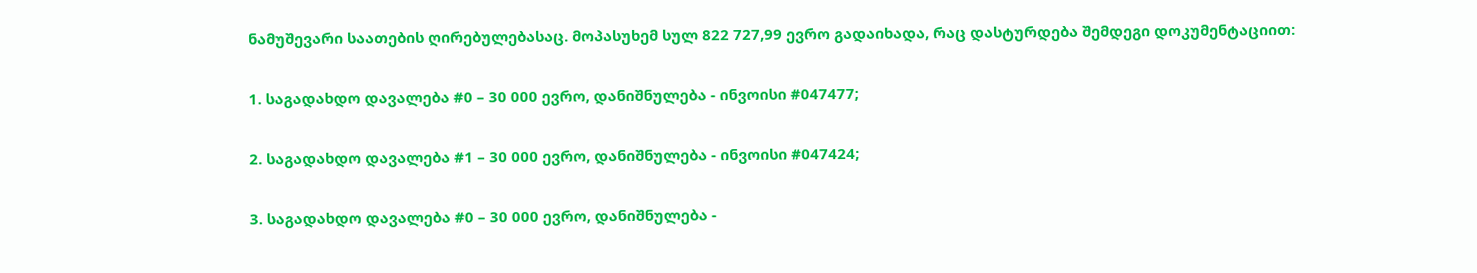ნამუშევარი საათების ღირებულებასაც. მოპასუხემ სულ 822 727,99 ევრო გადაიხადა, რაც დასტურდება შემდეგი დოკუმენტაციით:

1. საგადახდო დავალება #0 – 30 000 ევრო, დანიშნულება - ინვოისი #047477;

2. საგადახდო დავალება #1 – 30 000 ევრო, დანიშნულება - ინვოისი #047424;

3. საგადახდო დავალება #0 – 30 000 ევრო, დანიშნულება -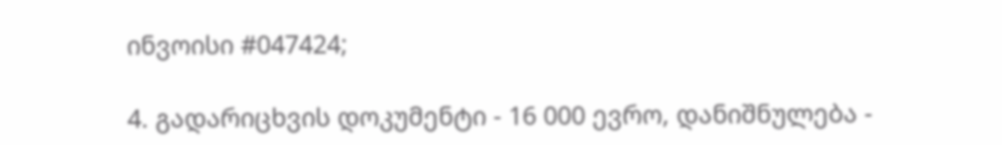ინვოისი #047424;

4. გადარიცხვის დოკუმენტი - 16 000 ევრო, დანიშნულება -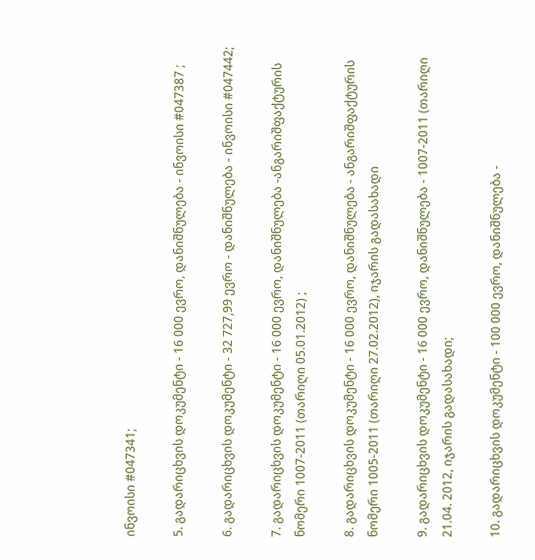ინვოისი #047341;

5. გადარიცხვის დოკუმენტი - 16 000 ევრო, დანიშნულება - ინვოისი #047387 ;

6. გადარიცხვის დოკუმენტი - 32 727,99 ევრო - დანიშნულება - ინვოისი #047442;

7. გადარიცხვის დოკუმენტი - 16 000 ევრო, დანიშნულება -ანგარიშფაქტურის ნომერი 1007-2011 (თარიღი 05.01.2012) ;

8. გადარიცხვის დოკუმენტი - 16 000 ევრო, დანიშნულება - ანგარიშფაქტურის ნომერი 1005-2011 (თარიღი 27.02.2012), იჯარის გადასახადი

9. გადარიცხვის დოკუმენტი - 16 000 ევრო, დანიშნულება - 1007-2011 (თარიღი 21.04. 2012, იჯარის გადასახადი;

10. გადარიცხვის დოკუმენტი - 100 000 ევრო, დანიშნულება -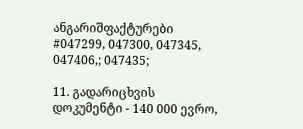ანგარიშფაქტურები #047299, 047300, 047345, 047406,; 047435;

11. გადარიცხვის დოკუმენტი - 140 000 ევრო,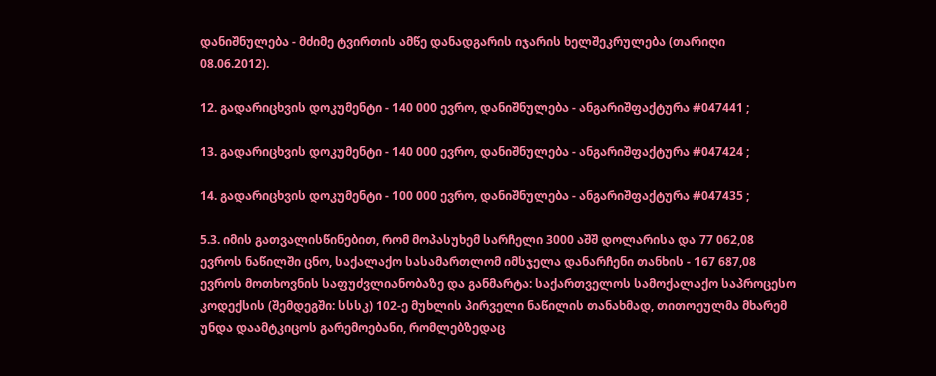დანიშნულება - მძიმე ტვირთის ამწე დანადგარის იჯარის ხელშეკრულება (თარიღი 08.06.2012).

12. გადარიცხვის დოკუმენტი - 140 000 ევრო, დანიშნულება - ანგარიშფაქტურა #047441 ;

13. გადარიცხვის დოკუმენტი - 140 000 ევრო, დანიშნულება - ანგარიშფაქტურა #047424 ;

14. გადარიცხვის დოკუმენტი - 100 000 ევრო, დანიშნულება - ანგარიშფაქტურა #047435 ;

5.3. იმის გათვალისწინებით, რომ მოპასუხემ სარჩელი 3000 აშშ დოლარისა და 77 062,08 ევროს ნაწილში ცნო, საქალაქო სასამართლომ იმსჯელა დანარჩენი თანხის - 167 687,08 ევროს მოთხოვნის საფუძვლიანობაზე და განმარტა: საქართველოს სამოქალაქო საპროცესო კოდექსის (შემდეგში: სსსკ) 102-ე მუხლის პირველი ნაწილის თანახმად, თითოეულმა მხარემ უნდა დაამტკიცოს გარემოებანი, რომლებზედაც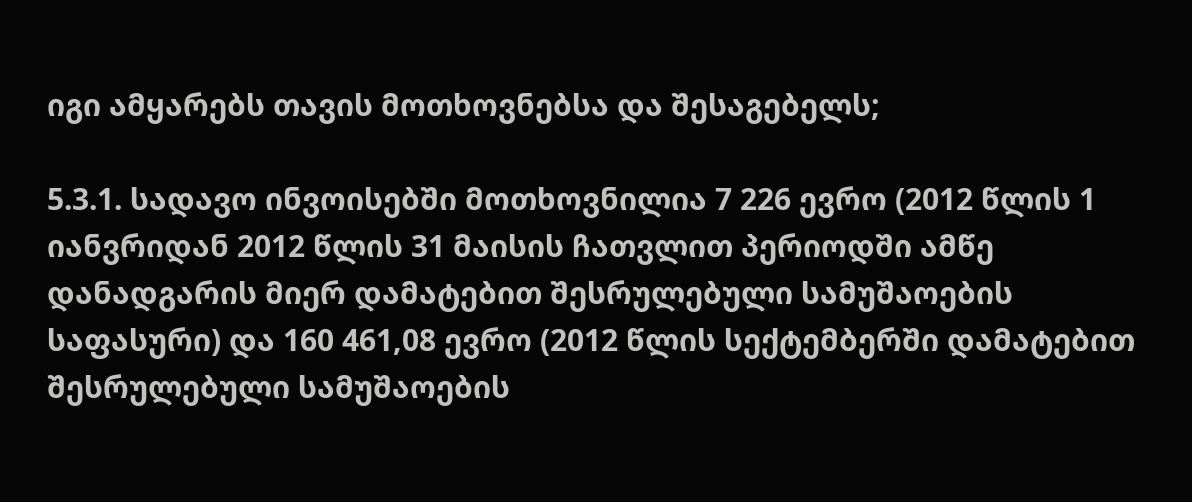იგი ამყარებს თავის მოთხოვნებსა და შესაგებელს;

5.3.1. სადავო ინვოისებში მოთხოვნილია 7 226 ევრო (2012 წლის 1 იანვრიდან 2012 წლის 31 მაისის ჩათვლით პერიოდში ამწე დანადგარის მიერ დამატებით შესრულებული სამუშაოების საფასური) და 160 461,08 ევრო (2012 წლის სექტემბერში დამატებით შესრულებული სამუშაოების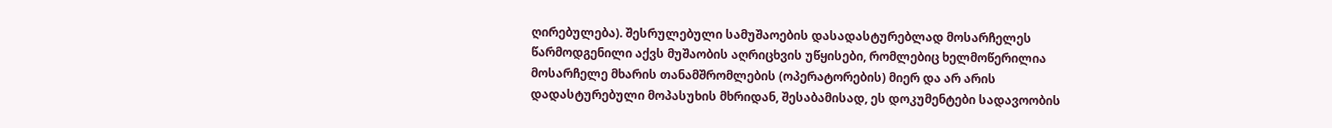ღირებულება). შესრულებული სამუშაოების დასადასტურებლად მოსარჩელეს წარმოდგენილი აქვს მუშაობის აღრიცხვის უწყისები, რომლებიც ხელმოწერილია მოსარჩელე მხარის თანამშრომლების (ოპერატორების) მიერ და არ არის დადასტურებული მოპასუხის მხრიდან, შესაბამისად, ეს დოკუმენტები სადავოობის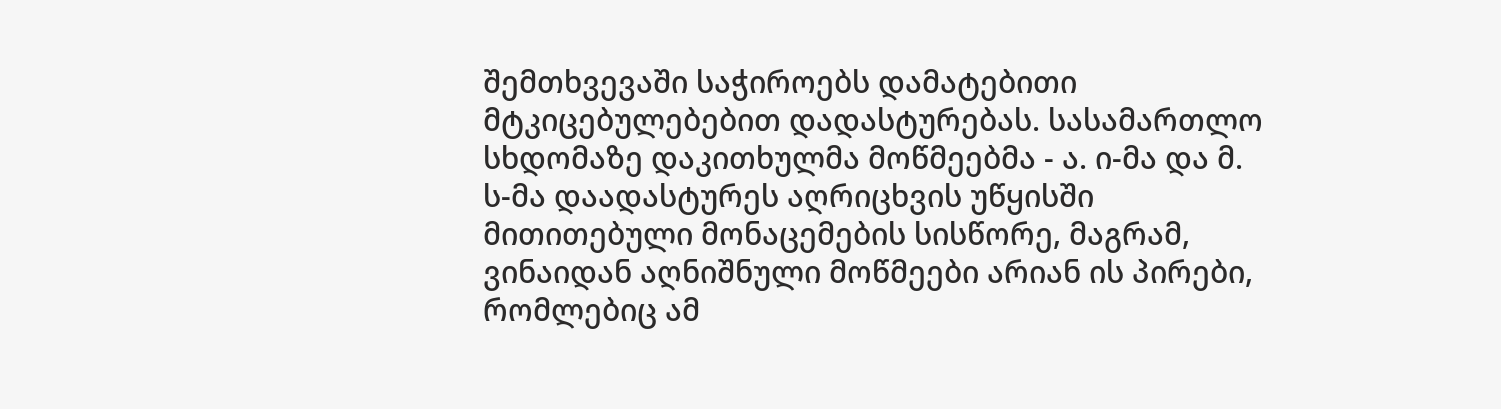შემთხვევაში საჭიროებს დამატებითი მტკიცებულებებით დადასტურებას. სასამართლო სხდომაზე დაკითხულმა მოწმეებმა - ა. ი-მა და მ. ს-მა დაადასტურეს აღრიცხვის უწყისში მითითებული მონაცემების სისწორე, მაგრამ, ვინაიდან აღნიშნული მოწმეები არიან ის პირები, რომლებიც ამ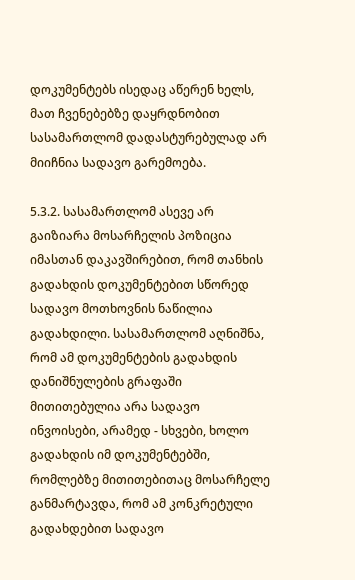დოკუმენტებს ისედაც აწერენ ხელს, მათ ჩვენებებზე დაყრდნობით სასამართლომ დადასტურებულად არ მიიჩნია სადავო გარემოება.

5.3.2. სასამართლომ ასევე არ გაიზიარა მოსარჩელის პოზიცია იმასთან დაკავშირებით, რომ თანხის გადახდის დოკუმენტებით სწორედ სადავო მოთხოვნის ნაწილია გადახდილი. სასამართლომ აღნიშნა, რომ ამ დოკუმენტების გადახდის დანიშნულების გრაფაში მითითებულია არა სადავო ინვოისები, არამედ - სხვები, ხოლო გადახდის იმ დოკუმენტებში, რომლებზე მითითებითაც მოსარჩელე განმარტავდა, რომ ამ კონკრეტული გადახდებით სადავო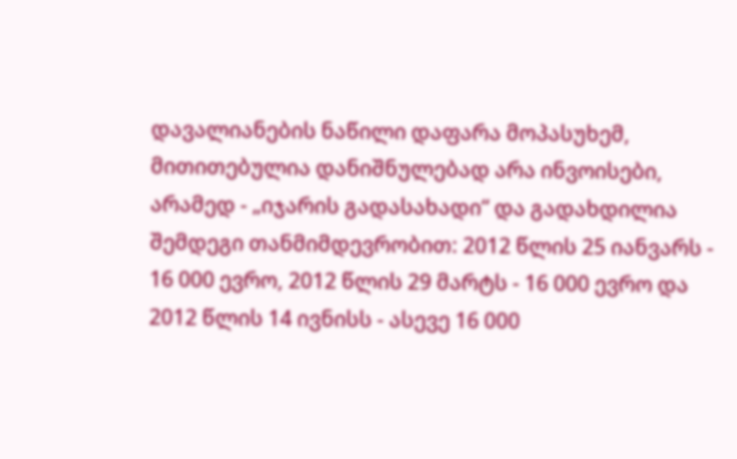დავალიანების ნაწილი დაფარა მოპასუხემ, მითითებულია დანიშნულებად არა ინვოისები, არამედ - „იჯარის გადასახადი“ და გადახდილია შემდეგი თანმიმდევრობით: 2012 წლის 25 იანვარს - 16 000 ევრო, 2012 წლის 29 მარტს - 16 000 ევრო და 2012 წლის 14 ივნისს - ასევე 16 000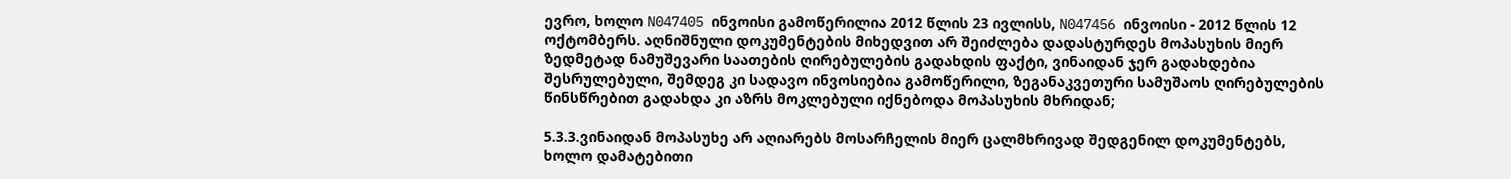ევრო, ხოლო N047405 ინვოისი გამოწერილია 2012 წლის 23 ივლისს, N047456 ინვოისი - 2012 წლის 12 ოქტომბერს. აღნიშნული დოკუმენტების მიხედვით არ შეიძლება დადასტურდეს მოპასუხის მიერ ზედმეტად ნამუშევარი საათების ღირებულების გადახდის ფაქტი, ვინაიდან ჯერ გადახდებია შესრულებული, შემდეგ კი სადავო ინვოსიებია გამოწერილი, ზეგანაკვეთური სამუშაოს ღირებულების წინსწრებით გადახდა კი აზრს მოკლებული იქნებოდა მოპასუხის მხრიდან;

5.3.3.ვინაიდან მოპასუხე არ აღიარებს მოსარჩელის მიერ ცალმხრივად შედგენილ დოკუმენტებს, ხოლო დამატებითი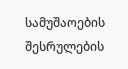სამუშაოების შესრულების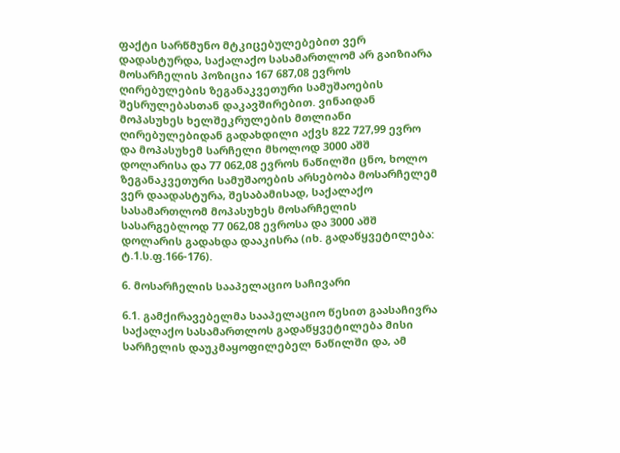ფაქტი სარწმუნო მტკიცებულებებით ვერ დადასტურდა, საქალაქო სასამართლომ არ გაიზიარა მოსარჩელის პოზიცია 167 687,08 ევროს ღირებულების ზეგანაკვეთური სამუშაოების შესრულებასთან დაკავშირებით. ვინაიდან მოპასუხეს ხელშეკრულების მთლიანი ღირებულებიდან გადახდილი აქვს 822 727,99 ევრო და მოპასუხემ სარჩელი მხოლოდ 3000 აშშ დოლარისა და 77 062,08 ევროს ნაწილში ცნო, ხოლო ზეგანაკვეთური სამუშაოების არსებობა მოსარჩელემ ვერ დაადასტურა, შესაბამისად, საქალაქო სასამართლომ მოპასუხეს მოსარჩელის სასარგებლოდ 77 062,08 ევროსა და 3000 აშშ დოლარის გადახდა დააკისრა (იხ. გადაწყვეტილება: ტ.1.ს.ფ.166-176).

6. მოსარჩელის სააპელაციო საჩივარი

6.1. გამქირავებელმა სააპელაციო წესით გაასაჩივრა საქალაქო სასამართლოს გადაწყვეტილება მისი სარჩელის დაუკმაყოფილებელ ნაწილში და, ამ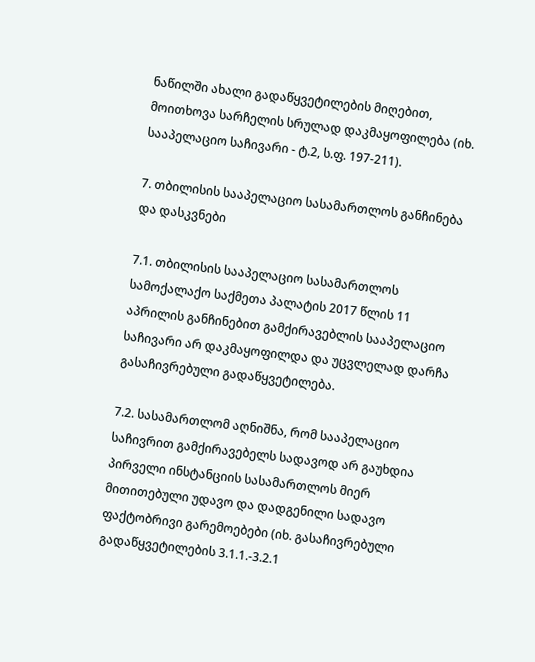ნაწილში ახალი გადაწყვეტილების მიღებით, მოითხოვა სარჩელის სრულად დაკმაყოფილება (იხ. სააპელაციო საჩივარი - ტ.2, ს.ფ. 197-211).

7. თბილისის სააპელაციო სასამართლოს განჩინება და დასკვნები

7.1. თბილისის სააპელაციო სასამართლოს სამოქალაქო საქმეთა პალატის 2017 წლის 11 აპრილის განჩინებით გამქირავებლის სააპელაციო საჩივარი არ დაკმაყოფილდა და უცვლელად დარჩა გასაჩივრებული გადაწყვეტილება.

7.2. სასამართლომ აღნიშნა, რომ სააპელაციო საჩივრით გამქირავებელს სადავოდ არ გაუხდია პირველი ინსტანციის სასამართლოს მიერ მითითებული უდავო და დადგენილი სადავო ფაქტობრივი გარემოებები (იხ. გასაჩივრებული გადაწყვეტილების 3.1.1.-3.2.1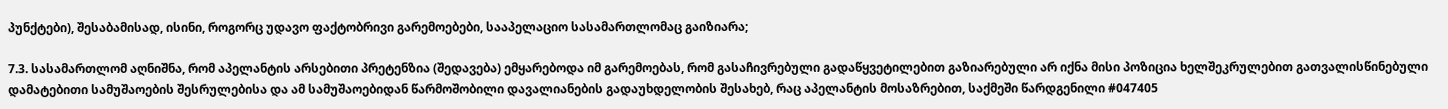პუნქტები), შესაბამისად, ისინი, როგორც უდავო ფაქტობრივი გარემოებები, სააპელაციო სასამართლომაც გაიზიარა;

7.3. სასამართლომ აღნიშნა, რომ აპელანტის არსებითი პრეტენზია (შედავება) ემყარებოდა იმ გარემოებას, რომ გასაჩივრებული გადაწყვეტილებით გაზიარებული არ იქნა მისი პოზიცია ხელშეკრულებით გათვალისწინებული დამატებითი სამუშაოების შესრულებისა და ამ სამუშაოებიდან წარმოშობილი დავალიანების გადაუხდელობის შესახებ, რაც აპელანტის მოსაზრებით, საქმეში წარდგენილი #047405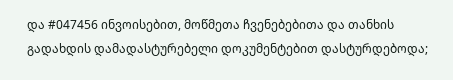და #047456 ინვოისებით, მოწმეთა ჩვენებებითა და თანხის გადახდის დამადასტურებელი დოკუმენტებით დასტურდებოდა;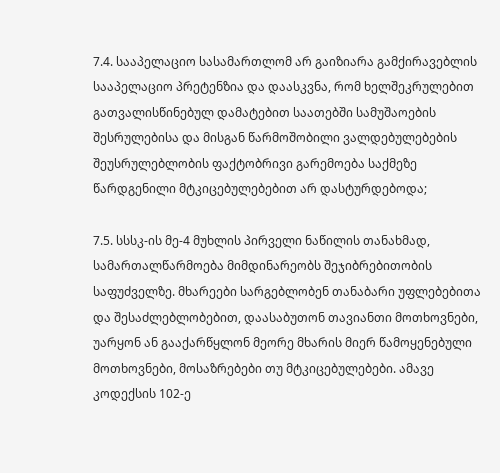7.4. სააპელაციო სასამართლომ არ გაიზიარა გამქირავებლის სააპელაციო პრეტენზია და დაასკვნა, რომ ხელშეკრულებით გათვალისწინებულ დამატებით საათებში სამუშაოების შესრულებისა და მისგან წარმოშობილი ვალდებულებების შეუსრულებლობის ფაქტობრივი გარემოება საქმეზე წარდგენილი მტკიცებულებებით არ დასტურდებოდა;

7.5. სსსკ-ის მე-4 მუხლის პირველი ნაწილის თანახმად, სამართალწარმოება მიმდინარეობს შეჯიბრებითობის საფუძველზე. მხარეები სარგებლობენ თანაბარი უფლებებითა და შესაძლებლობებით, დაასაბუთონ თავიანთი მოთხოვნები, უარყონ ან გააქარწყლონ მეორე მხარის მიერ წამოყენებული მოთხოვნები, მოსაზრებები თუ მტკიცებულებები. ამავე კოდექსის 102-ე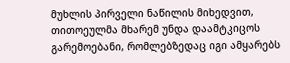მუხლის პირველი ნაწილის მიხედვით, თითოეულმა მხარემ უნდა დაამტკიცოს გარემოებანი, რომლებზედაც იგი ამყარებს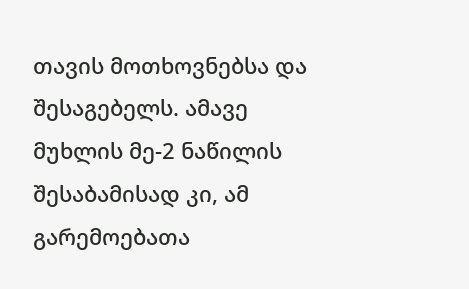თავის მოთხოვნებსა და შესაგებელს. ამავე მუხლის მე-2 ნაწილის შესაბამისად კი, ამ გარემოებათა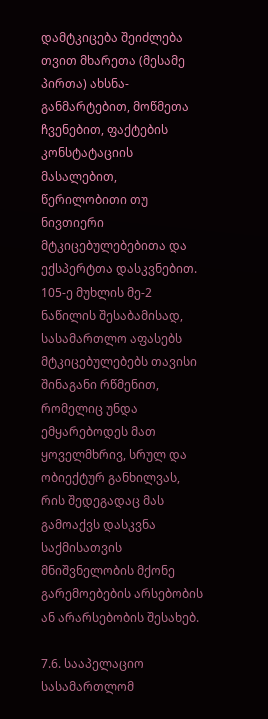დამტკიცება შეიძლება თვით მხარეთა (მესამე პირთა) ახსნა-განმარტებით, მოწმეთა ჩვენებით, ფაქტების კონსტატაციის მასალებით, წერილობითი თუ ნივთიერი მტკიცებულებებითა და ექსპერტთა დასკვნებით. 105-ე მუხლის მე-2 ნაწილის შესაბამისად, სასამართლო აფასებს მტკიცებულებებს თავისი შინაგანი რწმენით, რომელიც უნდა ემყარებოდეს მათ ყოველმხრივ, სრულ და ობიექტურ განხილვას, რის შედეგადაც მას გამოაქვს დასკვნა საქმისათვის მნიშვნელობის მქონე გარემოებების არსებობის ან არარსებობის შესახებ.

7.6. სააპელაციო სასამართლომ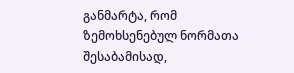განმარტა, რომ ზემოხსენებულ ნორმათა შესაბამისად,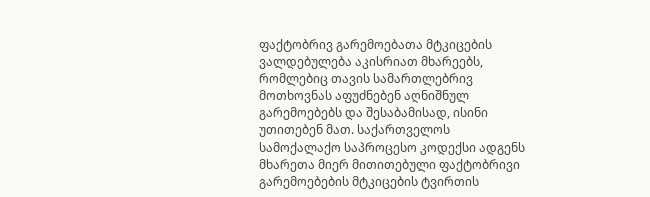ფაქტობრივ გარემოებათა მტკიცების ვალდებულება აკისრიათ მხარეებს, რომლებიც თავის სამართლებრივ მოთხოვნას აფუძნებენ აღნიშნულ გარემოებებს და შესაბამისად, ისინი უთითებენ მათ. საქართველოს სამოქალაქო საპროცესო კოდექსი ადგენს მხარეთა მიერ მითითებული ფაქტობრივი გარემოებების მტკიცების ტვირთის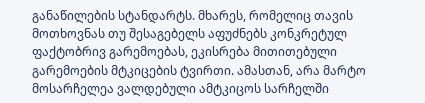განაწილების სტანდარტს. მხარეს, რომელიც თავის მოთხოვნას თუ შესაგებელს აფუძნებს კონკრეტულ ფაქტობრივ გარემოებას, ეკისრება მითითებული გარემოების მტკიცების ტვირთი. ამასთან, არა მარტო მოსარჩელეა ვალდებული ამტკიცოს სარჩელში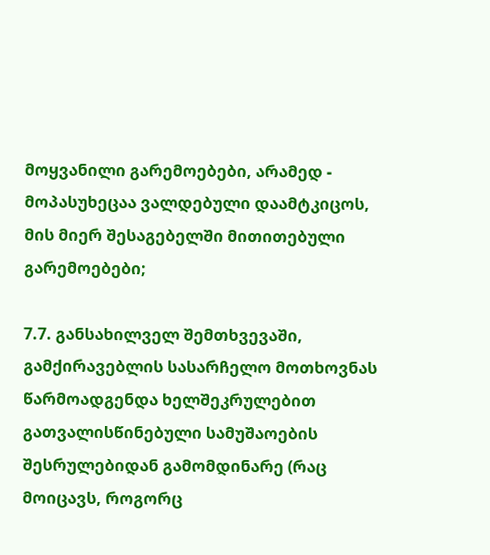მოყვანილი გარემოებები, არამედ - მოპასუხეცაა ვალდებული დაამტკიცოს, მის მიერ შესაგებელში მითითებული გარემოებები;

7.7. განსახილველ შემთხვევაში, გამქირავებლის სასარჩელო მოთხოვნას წარმოადგენდა ხელშეკრულებით გათვალისწინებული სამუშაოების შესრულებიდან გამომდინარე (რაც მოიცავს, როგორც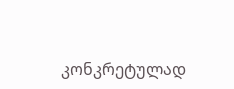კონკრეტულად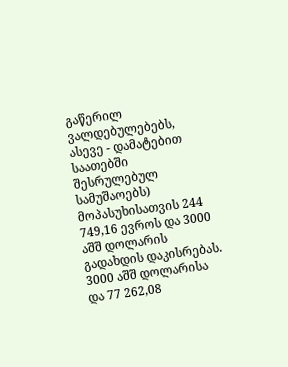გაწერილ ვალდებულებებს, ასევე - დამატებით საათებში შესრულებულ სამუშაოებს) მოპასუხისათვის 244 749,16 ევროს და 3000 აშშ დოლარის გადახდის დაკისრებას. 3000 აშშ დოლარისა და 77 262,08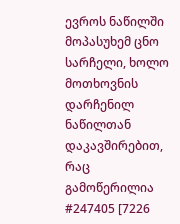ევროს ნაწილში მოპასუხემ ცნო სარჩელი, ხოლო მოთხოვნის დარჩენილ ნაწილთან დაკავშირებით, რაც გამოწერილია #247405 [7226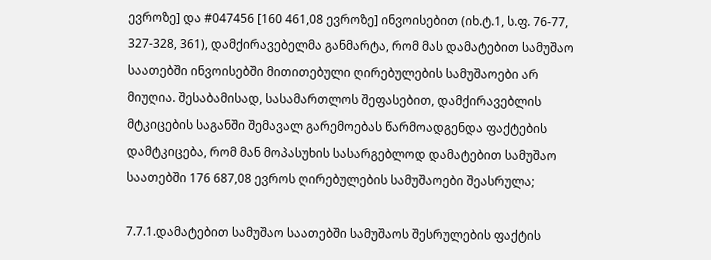ევროზე] და #047456 [160 461,08 ევროზე] ინვოისებით (იხ.ტ.1, ს.ფ. 76-77, 327-328, 361), დამქირავებელმა განმარტა, რომ მას დამატებით სამუშაო საათებში ინვოისებში მითითებული ღირებულების სამუშაოები არ მიუღია. შესაბამისად, სასამართლოს შეფასებით, დამქირავებლის მტკიცების საგანში შემავალ გარემოებას წარმოადგენდა ფაქტების დამტკიცება, რომ მან მოპასუხის სასარგებლოდ დამატებით სამუშაო საათებში 176 687,08 ევროს ღირებულების სამუშაოები შეასრულა;

7.7.1.დამატებით სამუშაო საათებში სამუშაოს შესრულების ფაქტის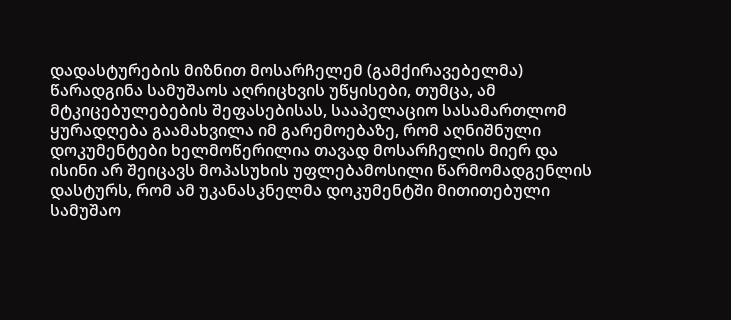დადასტურების მიზნით მოსარჩელემ (გამქირავებელმა) წარადგინა სამუშაოს აღრიცხვის უწყისები, თუმცა, ამ მტკიცებულებების შეფასებისას, სააპელაციო სასამართლომ ყურადღება გაამახვილა იმ გარემოებაზე, რომ აღნიშნული დოკუმენტები ხელმოწერილია თავად მოსარჩელის მიერ და ისინი არ შეიცავს მოპასუხის უფლებამოსილი წარმომადგენლის დასტურს, რომ ამ უკანასკნელმა დოკუმენტში მითითებული სამუშაო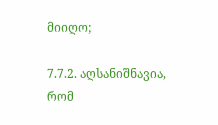მიიღო;

7.7.2. აღსანიშნავია, რომ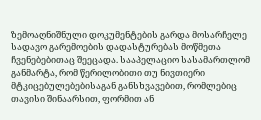ზემოაღნიშნული დოკუმენტების გარდა მოსარჩელე სადავო გარემოების დადასტურებას მოწმეთა ჩვენებებითაც შეეცადა. სააპელაციო სასამართლომ განმარტა, რომ წერილობითი თუ ნივთიერი მტკიცებულებებისაგან განსხვავებით, რომლებიც თავისი შინაარსით, ფორმით ან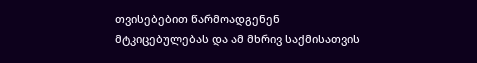თვისებებით წარმოადგენენ მტკიცებულებას და ამ მხრივ საქმისათვის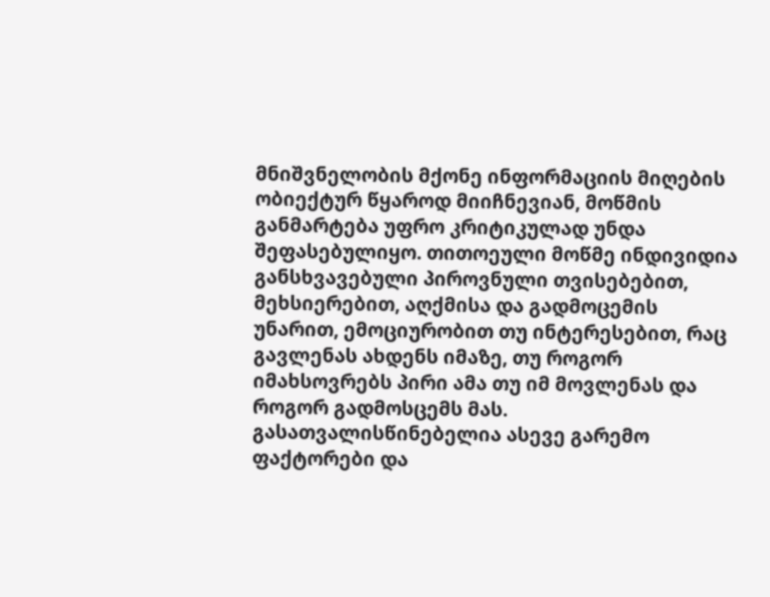მნიშვნელობის მქონე ინფორმაციის მიღების ობიექტურ წყაროდ მიიჩნევიან, მოწმის განმარტება უფრო კრიტიკულად უნდა შეფასებულიყო. თითოეული მოწმე ინდივიდია განსხვავებული პიროვნული თვისებებით, მეხსიერებით, აღქმისა და გადმოცემის უნარით, ემოციურობით თუ ინტერესებით, რაც გავლენას ახდენს იმაზე, თუ როგორ იმახსოვრებს პირი ამა თუ იმ მოვლენას და როგორ გადმოსცემს მას. გასათვალისწინებელია ასევე გარემო ფაქტორები და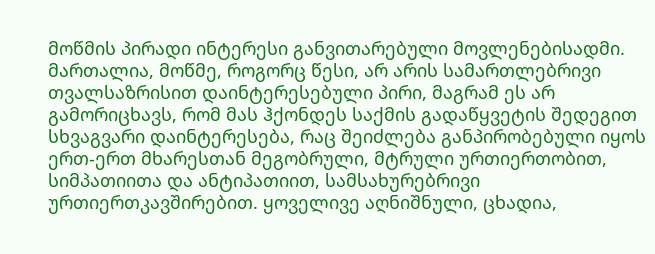მოწმის პირადი ინტერესი განვითარებული მოვლენებისადმი. მართალია, მოწმე, როგორც წესი, არ არის სამართლებრივი თვალსაზრისით დაინტერესებული პირი, მაგრამ ეს არ გამორიცხავს, რომ მას ჰქონდეს საქმის გადაწყვეტის შედეგით სხვაგვარი დაინტერესება, რაც შეიძლება განპირობებული იყოს ერთ-ერთ მხარესთან მეგობრული, მტრული ურთიერთობით, სიმპათიითა და ანტიპათიით, სამსახურებრივი ურთიერთკავშირებით. ყოველივე აღნიშნული, ცხადია,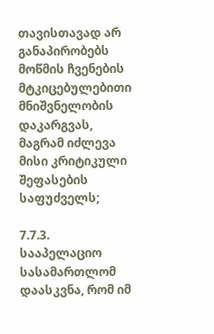თავისთავად არ განაპირობებს მოწმის ჩვენების მტკიცებულებითი მნიშვნელობის დაკარგვას, მაგრამ იძლევა მისი კრიტიკული შეფასების საფუძველს;

7.7.3. სააპელაციო სასამართლომ დაასკვნა, რომ იმ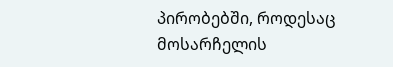პირობებში, როდესაც მოსარჩელის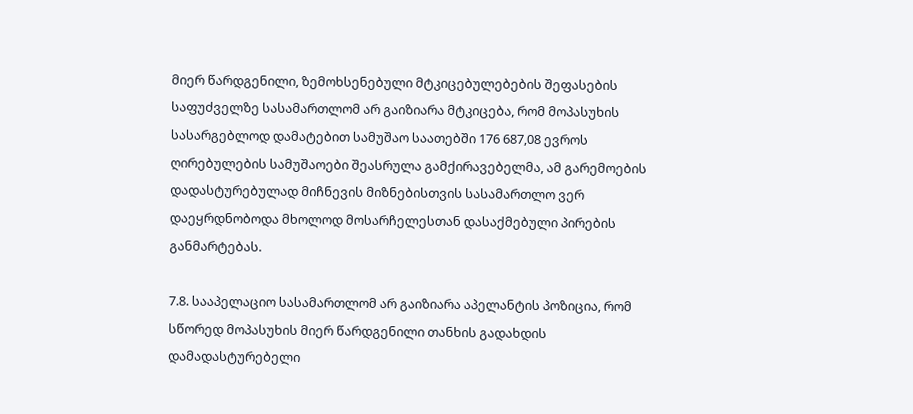მიერ წარდგენილი, ზემოხსენებული მტკიცებულებების შეფასების საფუძველზე სასამართლომ არ გაიზიარა მტკიცება, რომ მოპასუხის სასარგებლოდ დამატებით სამუშაო საათებში 176 687,08 ევროს ღირებულების სამუშაოები შეასრულა გამქირავებელმა, ამ გარემოების დადასტურებულად მიჩნევის მიზნებისთვის სასამართლო ვერ დაეყრდნობოდა მხოლოდ მოსარჩელესთან დასაქმებული პირების განმარტებას.

7.8. სააპელაციო სასამართლომ არ გაიზიარა აპელანტის პოზიცია, რომ სწორედ მოპასუხის მიერ წარდგენილი თანხის გადახდის დამადასტურებელი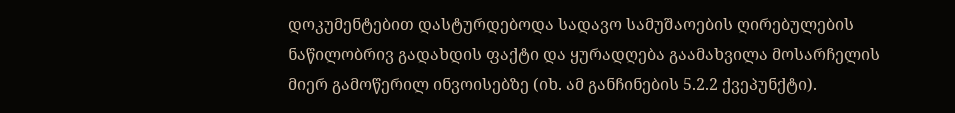დოკუმენტებით დასტურდებოდა სადავო სამუშაოების ღირებულების ნაწილობრივ გადახდის ფაქტი და ყურადღება გაამახვილა მოსარჩელის მიერ გამოწერილ ინვოისებზე (იხ. ამ განჩინების 5.2.2 ქვეპუნქტი).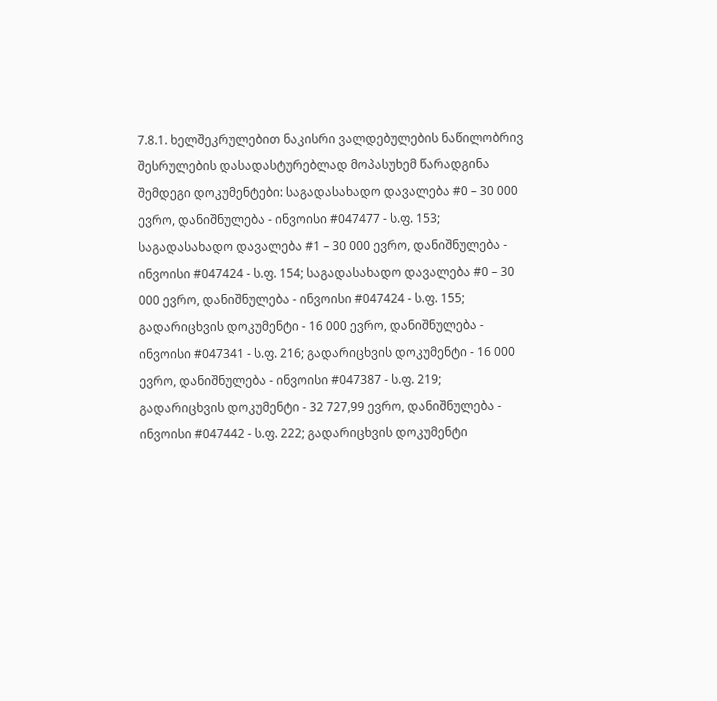7.8.1. ხელშეკრულებით ნაკისრი ვალდებულების ნაწილობრივ შესრულების დასადასტურებლად მოპასუხემ წარადგინა შემდეგი დოკუმენტები: საგადასახადო დავალება #0 – 30 000 ევრო, დანიშნულება - ინვოისი #047477 - ს.ფ. 153; საგადასახადო დავალება #1 – 30 000 ევრო, დანიშნულება - ინვოისი #047424 - ს.ფ. 154; საგადასახადო დავალება #0 – 30 000 ევრო, დანიშნულება - ინვოისი #047424 - ს.ფ. 155; გადარიცხვის დოკუმენტი - 16 000 ევრო, დანიშნულება - ინვოისი #047341 - ს.ფ. 216; გადარიცხვის დოკუმენტი - 16 000 ევრო, დანიშნულება - ინვოისი #047387 - ს.ფ. 219; გადარიცხვის დოკუმენტი - 32 727,99 ევრო, დანიშნულება - ინვოისი #047442 - ს.ფ. 222; გადარიცხვის დოკუმენტი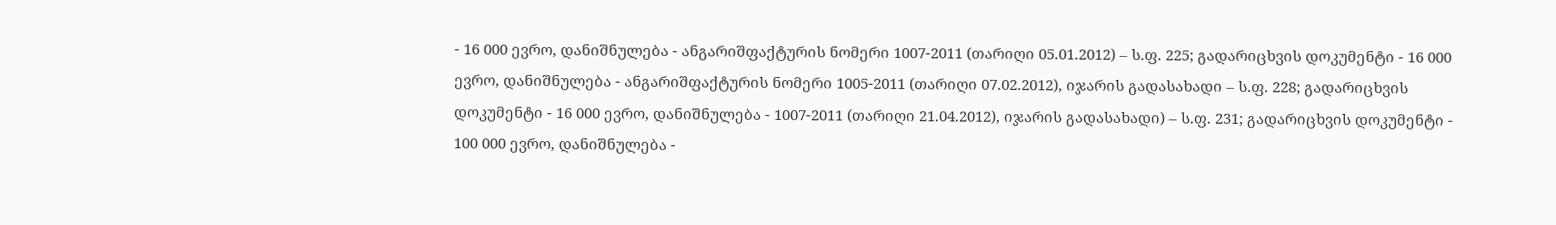- 16 000 ევრო, დანიშნულება - ანგარიშფაქტურის ნომერი 1007-2011 (თარიღი 05.01.2012) – ს.ფ. 225; გადარიცხვის დოკუმენტი - 16 000 ევრო, დანიშნულება - ანგარიშფაქტურის ნომერი 1005-2011 (თარიღი 07.02.2012), იჯარის გადასახადი – ს.ფ. 228; გადარიცხვის დოკუმენტი - 16 000 ევრო, დანიშნულება - 1007-2011 (თარიღი 21.04.2012), იჯარის გადასახადი) – ს.ფ. 231; გადარიცხვის დოკუმენტი - 100 000 ევრო, დანიშნულება -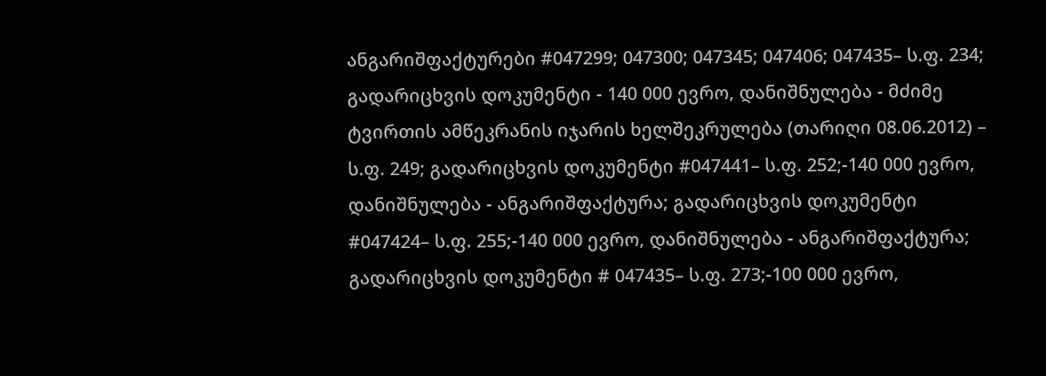ანგარიშფაქტურები #047299; 047300; 047345; 047406; 047435– ს.ფ. 234; გადარიცხვის დოკუმენტი - 140 000 ევრო, დანიშნულება - მძიმე ტვირთის ამწეკრანის იჯარის ხელშეკრულება (თარიღი 08.06.2012) – ს.ფ. 249; გადარიცხვის დოკუმენტი #047441– ს.ფ. 252;-140 000 ევრო, დანიშნულება - ანგარიშფაქტურა; გადარიცხვის დოკუმენტი #047424– ს.ფ. 255;-140 000 ევრო, დანიშნულება - ანგარიშფაქტურა; გადარიცხვის დოკუმენტი # 047435– ს.ფ. 273;-100 000 ევრო,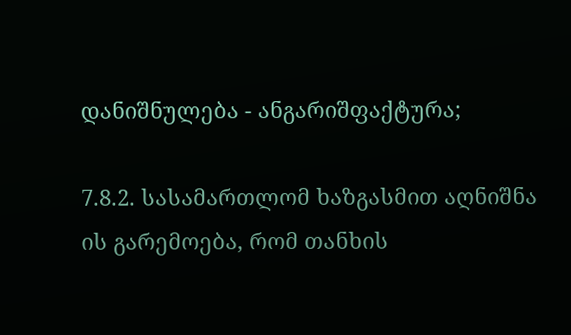დანიშნულება - ანგარიშფაქტურა;

7.8.2. სასამართლომ ხაზგასმით აღნიშნა ის გარემოება, რომ თანხის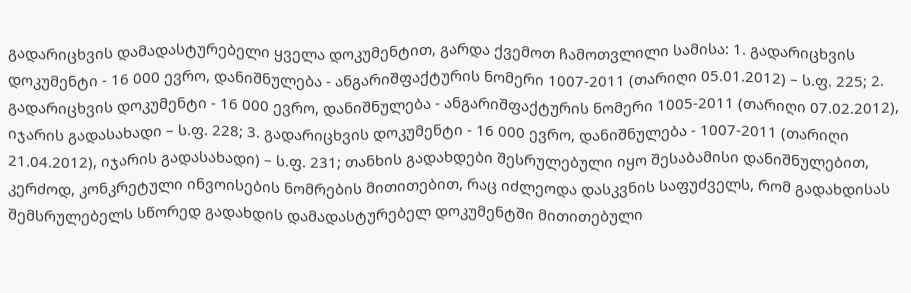გადარიცხვის დამადასტურებელი ყველა დოკუმენტით, გარდა ქვემოთ ჩამოთვლილი სამისა: 1. გადარიცხვის დოკუმენტი - 16 000 ევრო, დანიშნულება - ანგარიშფაქტურის ნომერი 1007-2011 (თარიღი 05.01.2012) – ს.ფ. 225; 2. გადარიცხვის დოკუმენტი - 16 000 ევრო, დანიშნულება - ანგარიშფაქტურის ნომერი 1005-2011 (თარიღი 07.02.2012), იჯარის გადასახადი – ს.ფ. 228; 3. გადარიცხვის დოკუმენტი - 16 000 ევრო, დანიშნულება - 1007-2011 (თარიღი 21.04.2012), იჯარის გადასახადი) – ს.ფ. 231; თანხის გადახდები შესრულებული იყო შესაბამისი დანიშნულებით, კერძოდ, კონკრეტული ინვოისების ნომრების მითითებით, რაც იძლეოდა დასკვნის საფუძველს, რომ გადახდისას შემსრულებელს სწორედ გადახდის დამადასტურებელ დოკუმენტში მითითებული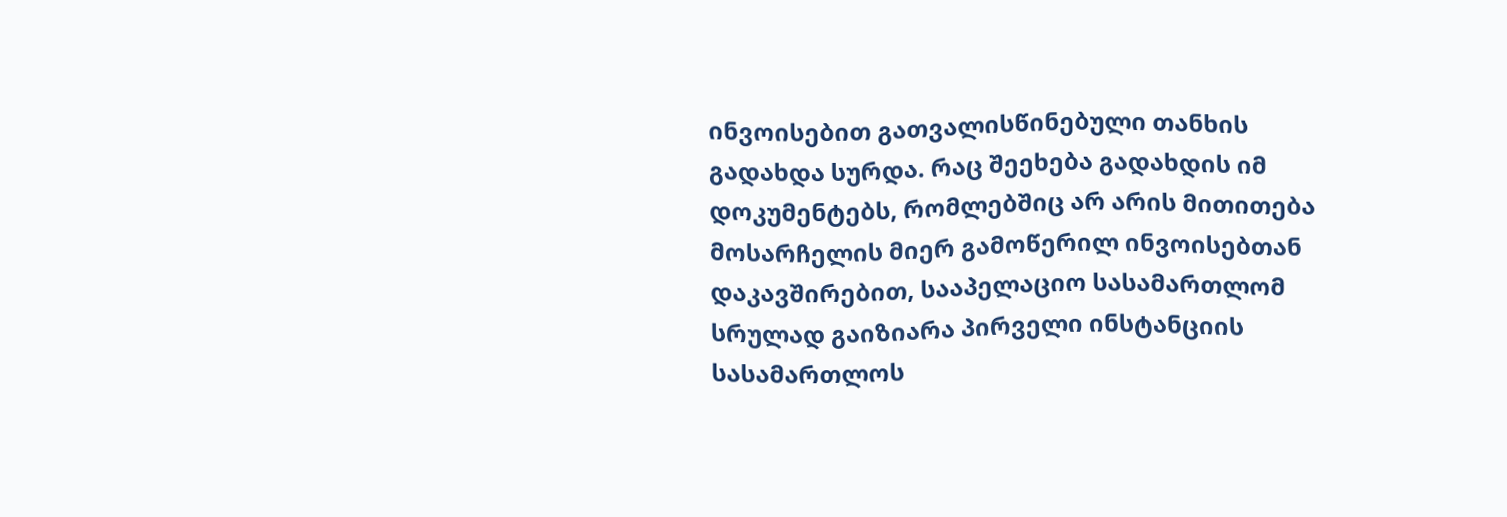ინვოისებით გათვალისწინებული თანხის გადახდა სურდა. რაც შეეხება გადახდის იმ დოკუმენტებს, რომლებშიც არ არის მითითება მოსარჩელის მიერ გამოწერილ ინვოისებთან დაკავშირებით, სააპელაციო სასამართლომ სრულად გაიზიარა პირველი ინსტანციის სასამართლოს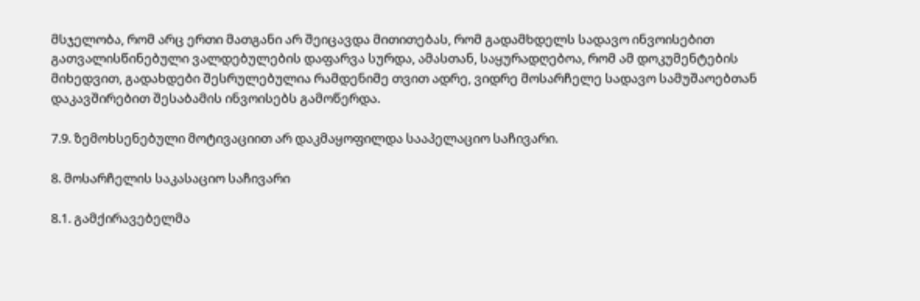მსჯელობა, რომ არც ერთი მათგანი არ შეიცავდა მითითებას, რომ გადამხდელს სადავო ინვოისებით გათვალისწინებული ვალდებულების დაფარვა სურდა, ამასთან, საყურადღებოა, რომ ამ დოკუმენტების მიხედვით, გადახდები შესრულებულია რამდენიმე თვით ადრე, ვიდრე მოსარჩელე სადავო სამუშაოებთან დაკავშირებით შესაბამის ინვოისებს გამოწერდა.

7.9. ზემოხსენებული მოტივაციით არ დაკმაყოფილდა სააპელაციო საჩივარი.

8. მოსარჩელის საკასაციო საჩივარი

8.1. გამქირავებელმა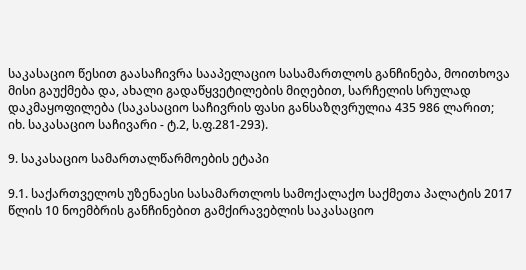საკასაციო წესით გაასაჩივრა სააპელაციო სასამართლოს განჩინება, მოითხოვა მისი გაუქმება და, ახალი გადაწყვეტილების მიღებით, სარჩელის სრულად დაკმაყოფილება (საკასაციო საჩივრის ფასი განსაზღვრულია 435 986 ლარით; იხ. საკასაციო საჩივარი - ტ.2, ს.ფ.281-293).

9. საკასაციო სამართალწარმოების ეტაპი

9.1. საქართველოს უზენაესი სასამართლოს სამოქალაქო საქმეთა პალატის 2017 წლის 10 ნოემბრის განჩინებით გამქირავებლის საკასაციო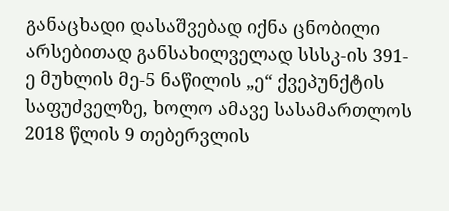განაცხადი დასაშვებად იქნა ცნობილი არსებითად განსახილველად სსსკ-ის 391-ე მუხლის მე-5 ნაწილის „ე“ ქვეპუნქტის საფუძველზე, ხოლო ამავე სასამართლოს 2018 წლის 9 თებერვლის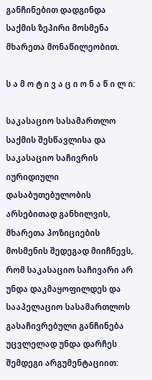განჩინებით დადგინდა საქმის ზეპირი მოსმენა მხარეთა მონაწილეობით.

ს ა მ ო ტ ი ვ ა ც ი ო ნ ა წ ი ლ ი:

საკასაციო სასამართლო საქმის შესწავლისა და საკასაციო საჩივრის იურიდიული დასაბუთებულობის არსებითად განხილვის, მხარეთა პოზიციების მოსმენის შედეგად მიიჩნევს, რომ საკასაციო საჩივარი არ უნდა დაკმაყოფილდეს და სააპელაციო სასამართლოს გასაჩივრებული განჩინება უცვლელად უნდა დარჩეს შემდეგი არგუმენტაციით: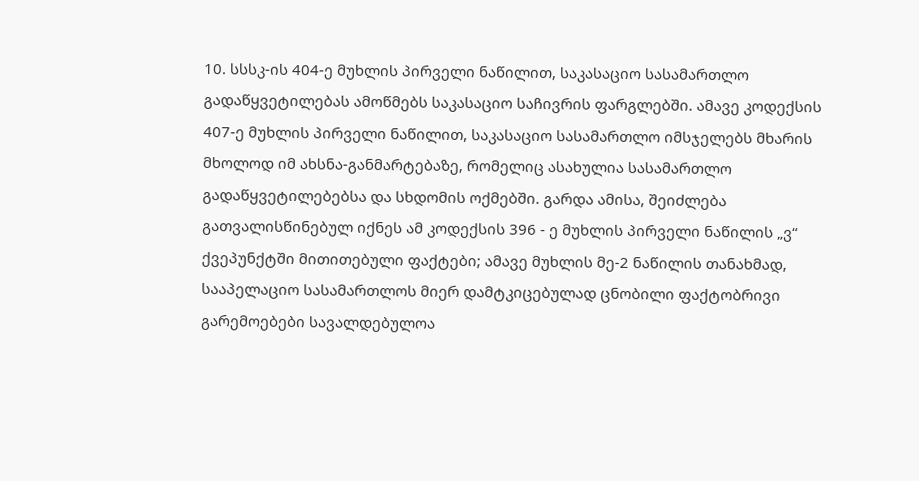10. სსსკ-ის 404-ე მუხლის პირველი ნაწილით, საკასაციო სასამართლო გადაწყვეტილებას ამოწმებს საკასაციო საჩივრის ფარგლებში. ამავე კოდექსის 407-ე მუხლის პირველი ნაწილით, საკასაციო სასამართლო იმსჯელებს მხარის მხოლოდ იმ ახსნა-განმარტებაზე, რომელიც ასახულია სასამართლო გადაწყვეტილებებსა და სხდომის ოქმებში. გარდა ამისა, შეიძლება გათვალისწინებულ იქნეს ამ კოდექსის 396 - ე მუხლის პირველი ნაწილის „ვ“ ქვეპუნქტში მითითებული ფაქტები; ამავე მუხლის მე-2 ნაწილის თანახმად, სააპელაციო სასამართლოს მიერ დამტკიცებულად ცნობილი ფაქტობრივი გარემოებები სავალდებულოა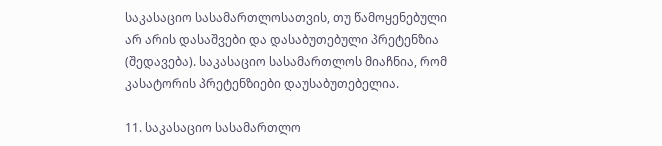საკასაციო სასამართლოსათვის, თუ წამოყენებული არ არის დასაშვები და დასაბუთებული პრეტენზია (შედავება). საკასაციო სასამართლოს მიაჩნია, რომ კასატორის პრეტენზიები დაუსაბუთებელია.

11. საკასაციო სასამართლო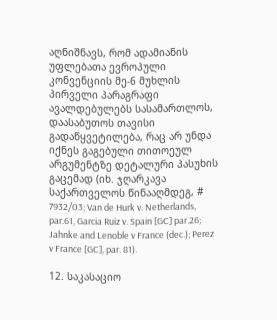აღნიშნავს, რომ ადამიანის უფლებათა ევროპული კონვენციის მე-6 მუხლის პირველი პარაგრაფი ავალდებულებს სასამართლოს, დაასაბუთოს თავისი გადაწყვეტილება, რაც არ უნდა იქნეს გაგებული თითოეულ არგუმენტზე დეტალური პასუხის გაცემად (იხ. ჯღარკავა საქართველოს წინააღმდეგ, # 7932/03; Van de Hurk v. Netherlands, par.61, Garcia Ruiz v. Spain [GC] par.26; Jahnke and Lenoble v France (dec.); Perez v France [GC], par. 81).

12. საკასაციო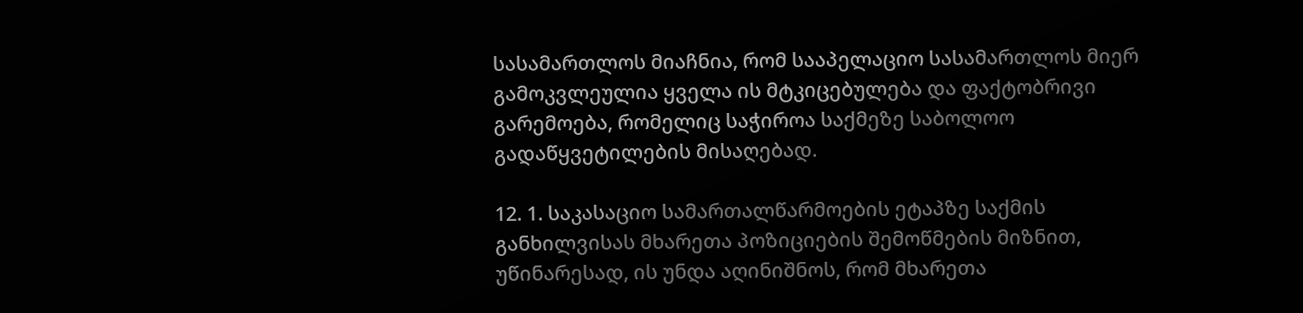სასამართლოს მიაჩნია, რომ სააპელაციო სასამართლოს მიერ გამოკვლეულია ყველა ის მტკიცებულება და ფაქტობრივი გარემოება, რომელიც საჭიროა საქმეზე საბოლოო გადაწყვეტილების მისაღებად.

12. 1. საკასაციო სამართალწარმოების ეტაპზე საქმის განხილვისას მხარეთა პოზიციების შემოწმების მიზნით, უწინარესად, ის უნდა აღინიშნოს, რომ მხარეთა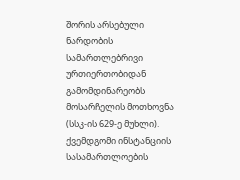შორის არსებული ნარდობის სამართლებრივი ურთიერთობიდან გამომდინარეობს მოსარჩელის მოთხოვნა (სსკ-ის 629-ე მუხლი). ქვემდგომი ინსტანციის სასამართლოების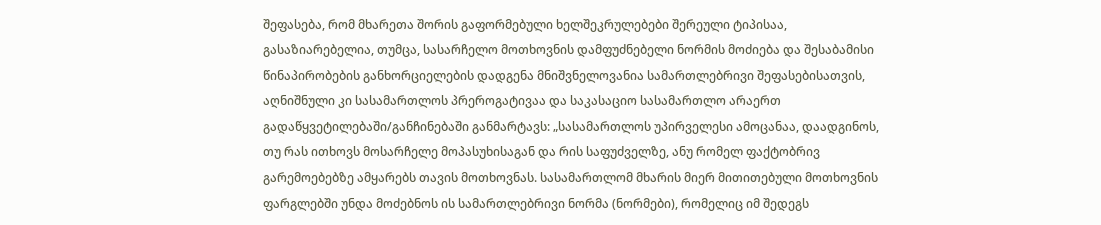შეფასება, რომ მხარეთა შორის გაფორმებული ხელშეკრულებები შერეული ტიპისაა, გასაზიარებელია, თუმცა, სასარჩელო მოთხოვნის დამფუძნებელი ნორმის მოძიება და შესაბამისი წინაპირობების განხორციელების დადგენა მნიშვნელოვანია სამართლებრივი შეფასებისათვის, აღნიშნული კი სასამართლოს პრეროგატივაა და საკასაციო სასამართლო არაერთ გადაწყვეტილებაში/განჩინებაში განმარტავს: „სასამართლოს უპირველესი ამოცანაა, დაადგინოს, თუ რას ითხოვს მოსარჩელე მოპასუხისაგან და რის საფუძველზე, ანუ რომელ ფაქტობრივ გარემოებებზე ამყარებს თავის მოთხოვნას. სასამართლომ მხარის მიერ მითითებული მოთხოვნის ფარგლებში უნდა მოძებნოს ის სამართლებრივი ნორმა (ნორმები), რომელიც იმ შედეგს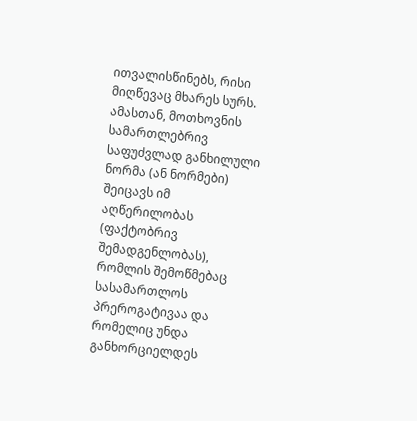ითვალისწინებს, რისი მიღწევაც მხარეს სურს. ამასთან, მოთხოვნის სამართლებრივ საფუძვლად განხილული ნორმა (ან ნორმები) შეიცავს იმ აღწერილობას (ფაქტობრივ შემადგენლობას), რომლის შემოწმებაც სასამართლოს პრეროგატივაა და რომელიც უნდა განხორციელდეს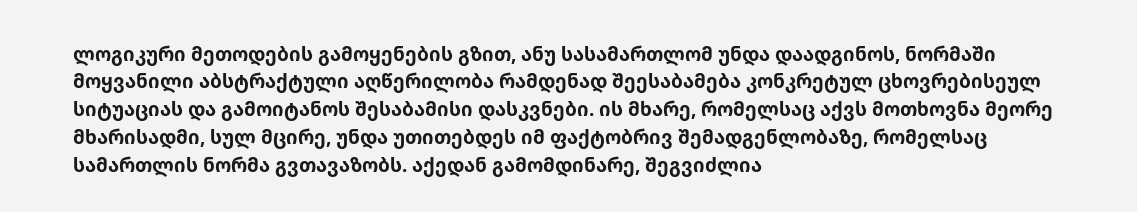ლოგიკური მეთოდების გამოყენების გზით, ანუ სასამართლომ უნდა დაადგინოს, ნორმაში მოყვანილი აბსტრაქტული აღწერილობა რამდენად შეესაბამება კონკრეტულ ცხოვრებისეულ სიტუაციას და გამოიტანოს შესაბამისი დასკვნები. ის მხარე, რომელსაც აქვს მოთხოვნა მეორე მხარისადმი, სულ მცირე, უნდა უთითებდეს იმ ფაქტობრივ შემადგენლობაზე, რომელსაც სამართლის ნორმა გვთავაზობს. აქედან გამომდინარე, შეგვიძლია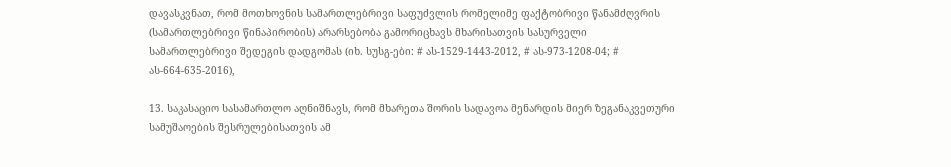დავასკვნათ, რომ მოთხოვნის სამართლებრივი საფუძვლის რომელიმე ფაქტობრივი წანამძღვრის (სამართლებრივი წინაპირობის) არარსებობა გამორიცხავს მხარისათვის სასურველი სამართლებრივი შედეგის დადგომას (იხ. სუსგ-ები: # ას-1529-1443-2012, # ას-973-1208-04; # ას-664-635-2016),

13. საკასაციო სასამართლო აღნიშნავს, რომ მხარეთა შორის სადავოა მენარდის მიერ ზეგანაკვეთური სამუშაოების შესრულებისათვის ამ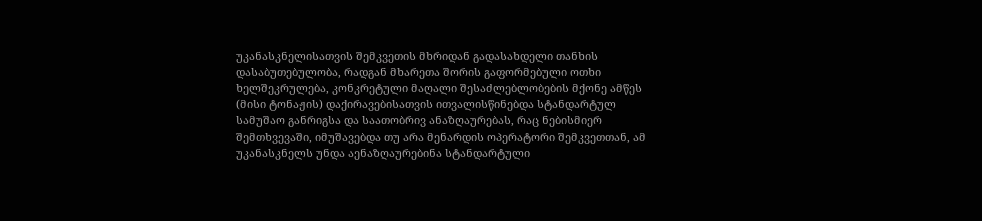უკანასკნელისათვის შემკვეთის მხრიდან გადასახდელი თანხის დასაბუთებულობა, რადგან მხარეთა შორის გაფორმებული ოთხი ხელშეკრულება, კონკრეტული მაღალი შესაძლებლობების მქონე ამწეს (მისი ტონაჟის) დაქირავებისათვის ითვალისწინებდა სტანდარტულ სამუშაო განრიგსა და საათობრივ ანაზღაურებას, რაც ნებისმიერ შემთხვევაში, იმუშავებდა თუ არა მენარდის ოპერატორი შემკვეთთან, ამ უკანასკნელს უნდა აენაზღაურებინა სტანდარტული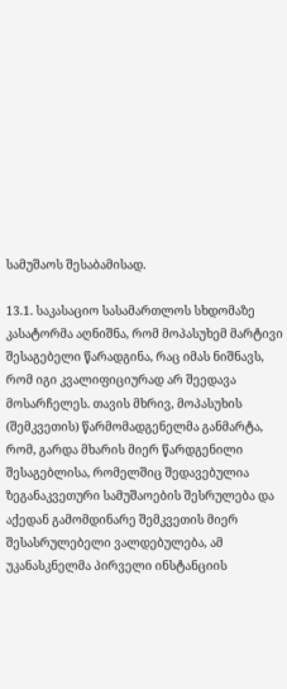სამუშაოს შესაბამისად.

13.1. საკასაციო სასამართლოს სხდომაზე კასატორმა აღნიშნა, რომ მოპასუხემ მარტივი შესაგებელი წარადგინა, რაც იმას ნიშნავს, რომ იგი კვალიფიციურად არ შეედავა მოსარჩელეს. თავის მხრივ, მოპასუხის (შემკვეთის) წარმომადგენელმა განმარტა, რომ, გარდა მხარის მიერ წარდგენილი შესაგებლისა, რომელშიც შედავებულია ზეგანაკვეთური სამუშაოების შესრულება და აქედან გამომდინარე შემკვეთის მიერ შესასრულებელი ვალდებულება, ამ უკანასკნელმა პირველი ინსტანციის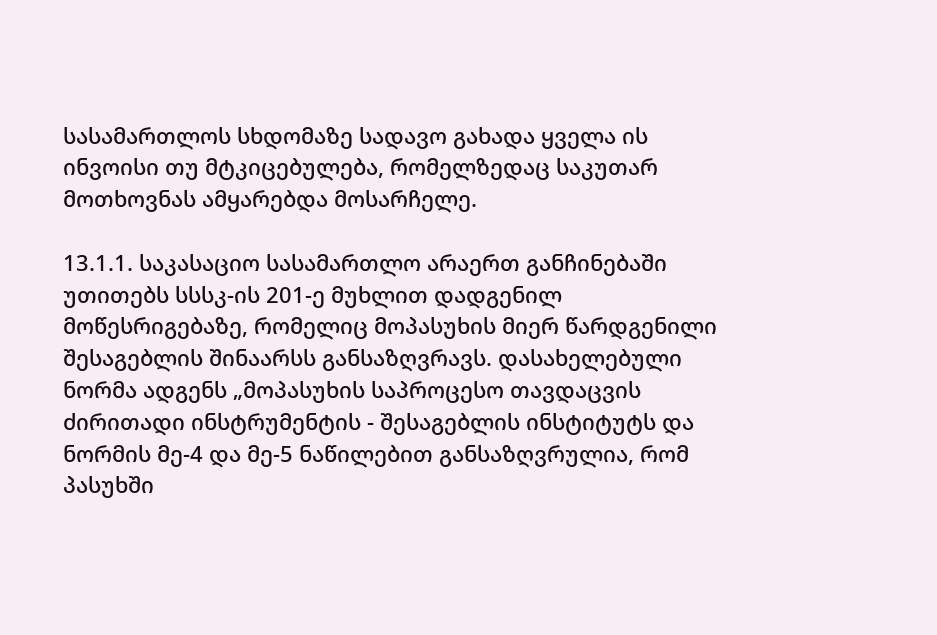სასამართლოს სხდომაზე სადავო გახადა ყველა ის ინვოისი თუ მტკიცებულება, რომელზედაც საკუთარ მოთხოვნას ამყარებდა მოსარჩელე.

13.1.1. საკასაციო სასამართლო არაერთ განჩინებაში უთითებს სსსკ-ის 201-ე მუხლით დადგენილ მოწესრიგებაზე, რომელიც მოპასუხის მიერ წარდგენილი შესაგებლის შინაარსს განსაზღვრავს. დასახელებული ნორმა ადგენს „მოპასუხის საპროცესო თავდაცვის ძირითადი ინსტრუმენტის - შესაგებლის ინსტიტუტს და ნორმის მე-4 და მე-5 ნაწილებით განსაზღვრულია, რომ პასუხში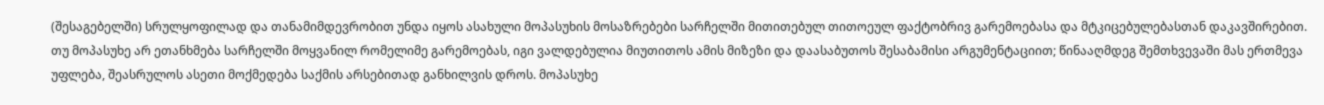(შესაგებელში) სრულყოფილად და თანამიმდევრობით უნდა იყოს ასახული მოპასუხის მოსაზრებები სარჩელში მითითებულ თითოეულ ფაქტობრივ გარემოებასა და მტკიცებულებასთან დაკავშირებით. თუ მოპასუხე არ ეთანხმება სარჩელში მოყვანილ რომელიმე გარემოებას, იგი ვალდებულია მიუთითოს ამის მიზეზი და დაასაბუთოს შესაბამისი არგუმენტაციით; წინააღმდეგ შემთხვევაში მას ერთმევა უფლება, შეასრულოს ასეთი მოქმედება საქმის არსებითად განხილვის დროს. მოპასუხე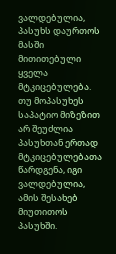ვალდებულია, პასუხს დაურთოს მასში მითითებული ყველა მტკიცებულება. თუ მოპასუხეს საპატიო მიზეზით არ შეუძლია პასუხთან ერთად მტკიცებულებათა წარდგენა, იგი ვალდებულია, ამის შესახებ მიუთითოს პასუხში.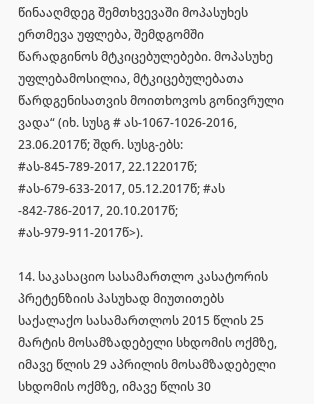წინააღმდეგ შემთხვევაში მოპასუხეს ერთმევა უფლება, შემდგომში წარადგინოს მტკიცებულებები. მოპასუხე უფლებამოსილია, მტკიცებულებათა წარდგენისათვის მოითხოვოს გონივრული ვადა“ (იხ. სუსგ # ას-1067-1026-2016, 23.06.2017წ; შდრ. სუსგ-ებს: #ას-845-789-2017, 22.122017წ; #ას-679-633-2017, 05.12.2017წ; #ას -842-786-2017, 20.10.2017წ; #ას-979-911-2017წ>).

14. საკასაციო სასამართლო კასატორის პრეტენზიის პასუხად მიუთითებს საქალაქო სასამართლოს 2015 წლის 25 მარტის მოსამზადებელი სხდომის ოქმზე, იმავე წლის 29 აპრილის მოსამზადებელი სხდომის ოქმზე, იმავე წლის 30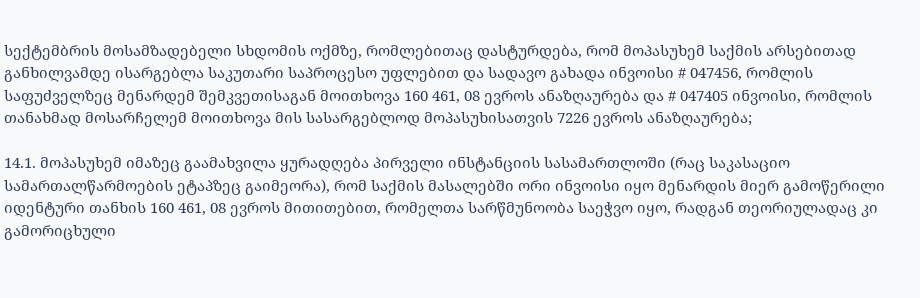სექტემბრის მოსამზადებელი სხდომის ოქმზე, რომლებითაც დასტურდება, რომ მოპასუხემ საქმის არსებითად განხილვამდე ისარგებლა საკუთარი საპროცესო უფლებით და სადავო გახადა ინვოისი # 047456, რომლის საფუძველზეც მენარდემ შემკვეთისაგან მოითხოვა 160 461, 08 ევროს ანაზღაურება და # 047405 ინვოისი, რომლის თანახმად მოსარჩელემ მოითხოვა მის სასარგებლოდ მოპასუხისათვის 7226 ევროს ანაზღაურება;

14.1. მოპასუხემ იმაზეც გაამახვილა ყურადღება პირველი ინსტანციის სასამართლოში (რაც საკასაციო სამართალწარმოების ეტაპზეც გაიმეორა), რომ საქმის მასალებში ორი ინვოისი იყო მენარდის მიერ გამოწერილი იდენტური თანხის 160 461, 08 ევროს მითითებით, რომელთა სარწმუნოობა საეჭვო იყო, რადგან თეორიულადაც კი გამორიცხული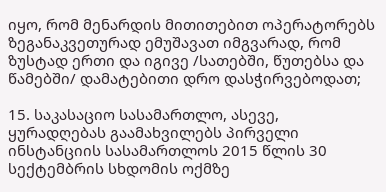იყო, რომ მენარდის მითითებით ოპერატორებს ზეგანაკვეთურად ემუშავათ იმგვარად, რომ ზუსტად ერთი და იგივე /სათებში, წუთებსა და წამებში/ დამატებითი დრო დასჭირვებოდათ;

15. საკასაციო სასამართლო, ასევე, ყურადღებას გაამახვილებს პირველი ინსტანციის სასამართლოს 2015 წლის 30 სექტემბრის სხდომის ოქმზე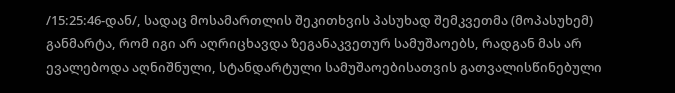/15:25:46-დან/, სადაც მოსამართლის შეკითხვის პასუხად შემკვეთმა (მოპასუხემ) განმარტა, რომ იგი არ აღრიცხავდა ზეგანაკვეთურ სამუშაოებს, რადგან მას არ ევალებოდა აღნიშნული, სტანდარტული სამუშაოებისათვის გათვალისწინებული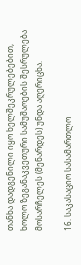თანხა დადგენილი იყო ხელშეკრულებებით, ხოლო ზეგანაკვეთური სამუშაოების შესრულება მოსარჩელეს (მენარდეს) უნდა აღერიცხა.

16. საკასაციო სასამართლო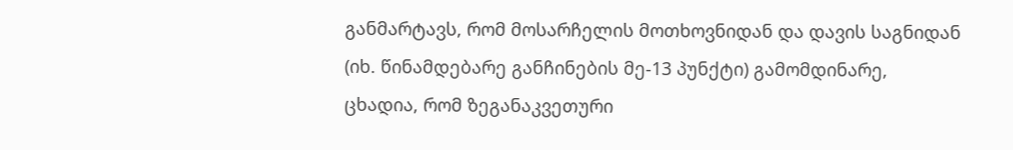განმარტავს, რომ მოსარჩელის მოთხოვნიდან და დავის საგნიდან (იხ. წინამდებარე განჩინების მე-13 პუნქტი) გამომდინარე, ცხადია, რომ ზეგანაკვეთური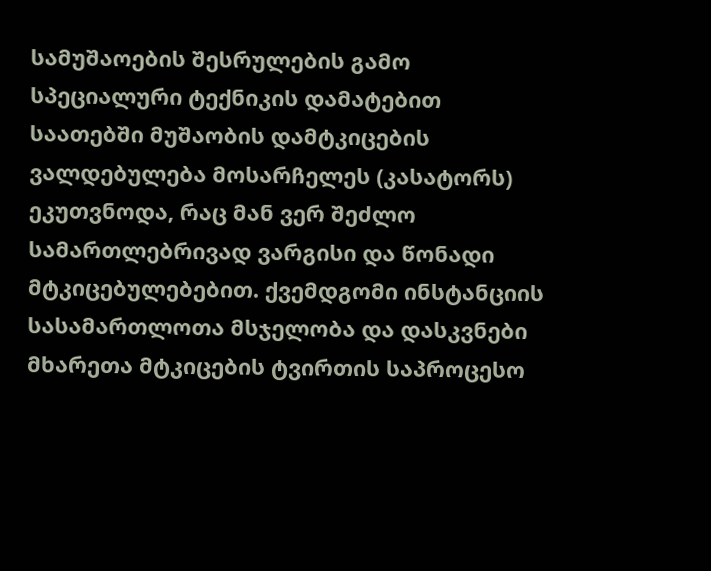სამუშაოების შესრულების გამო სპეციალური ტექნიკის დამატებით საათებში მუშაობის დამტკიცების ვალდებულება მოსარჩელეს (კასატორს) ეკუთვნოდა, რაც მან ვერ შეძლო სამართლებრივად ვარგისი და წონადი მტკიცებულებებით. ქვემდგომი ინსტანციის სასამართლოთა მსჯელობა და დასკვნები მხარეთა მტკიცების ტვირთის საპროცესო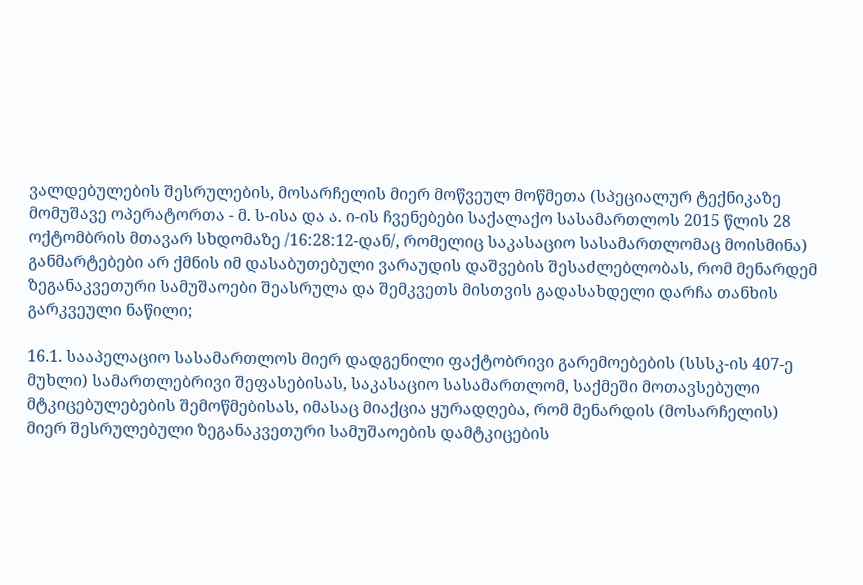ვალდებულების შესრულების, მოსარჩელის მიერ მოწვეულ მოწმეთა (სპეციალურ ტექნიკაზე მომუშავე ოპერატორთა - მ. ს-ისა და ა. ი-ის ჩვენებები საქალაქო სასამართლოს 2015 წლის 28 ოქტომბრის მთავარ სხდომაზე /16:28:12-დან/, რომელიც საკასაციო სასამართლომაც მოისმინა) განმარტებები არ ქმნის იმ დასაბუთებული ვარაუდის დაშვების შესაძლებლობას, რომ მენარდემ ზეგანაკვეთური სამუშაოები შეასრულა და შემკვეთს მისთვის გადასახდელი დარჩა თანხის გარკვეული ნაწილი;

16.1. სააპელაციო სასამართლოს მიერ დადგენილი ფაქტობრივი გარემოებების (სსსკ-ის 407-ე მუხლი) სამართლებრივი შეფასებისას, საკასაციო სასამართლომ, საქმეში მოთავსებული მტკიცებულებების შემოწმებისას, იმასაც მიაქცია ყურადღება, რომ მენარდის (მოსარჩელის) მიერ შესრულებული ზეგანაკვეთური სამუშაოების დამტკიცების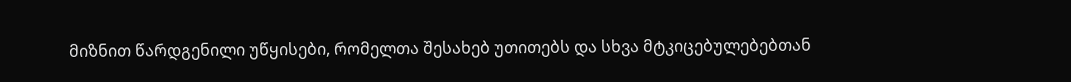მიზნით წარდგენილი უწყისები, რომელთა შესახებ უთითებს და სხვა მტკიცებულებებთან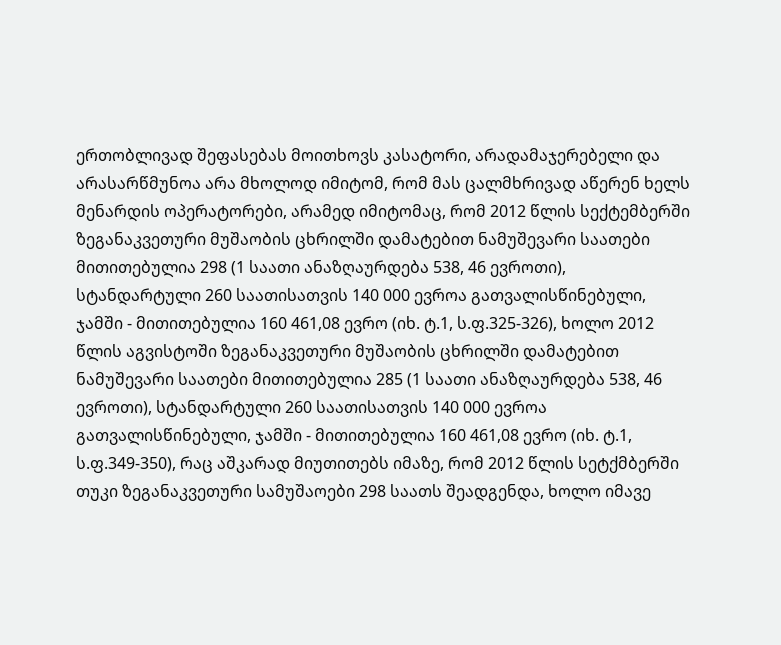ერთობლივად შეფასებას მოითხოვს კასატორი, არადამაჯერებელი და არასარწმუნოა არა მხოლოდ იმიტომ, რომ მას ცალმხრივად აწერენ ხელს მენარდის ოპერატორები, არამედ იმიტომაც, რომ 2012 წლის სექტემბერში ზეგანაკვეთური მუშაობის ცხრილში დამატებით ნამუშევარი საათები მითითებულია 298 (1 საათი ანაზღაურდება 538, 46 ევროთი), სტანდარტული 260 საათისათვის 140 000 ევროა გათვალისწინებული, ჯამში - მითითებულია 160 461,08 ევრო (იხ. ტ.1, ს.ფ.325-326), ხოლო 2012 წლის აგვისტოში ზეგანაკვეთური მუშაობის ცხრილში დამატებით ნამუშევარი საათები მითითებულია 285 (1 საათი ანაზღაურდება 538, 46 ევროთი), სტანდარტული 260 საათისათვის 140 000 ევროა გათვალისწინებული, ჯამში - მითითებულია 160 461,08 ევრო (იხ. ტ.1, ს.ფ.349-350), რაც აშკარად მიუთითებს იმაზე, რომ 2012 წლის სეტქმბერში თუკი ზეგანაკვეთური სამუშაოები 298 საათს შეადგენდა, ხოლო იმავე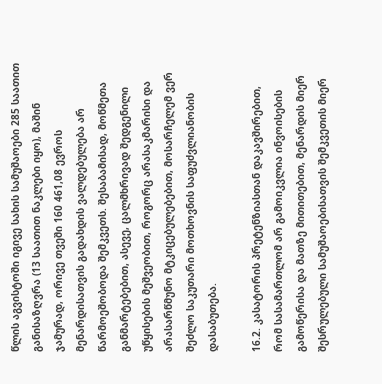წლის აგვისტოში იგივე სახის სამუშაოები 285 საათით განისაზღვრა (13 საათით ნაკლები იყო), მაშინ ჯამურად, ორივე თვეში 160 461,08 ევროს მენარდისათვის გადახდის ვალდებულება არ წარმოეშობოდა შემკვეთს. შესაბამისად, მოწმეთა განმარტებებით, ასევე, ცალმხრივად შედგენილი უწყისების მეშვეობით, როგორც არასაკმარისი და არასარწმუნო მტკიცებულებებით, მოსარჩელემ ვერ შეძლო საკუთარი მოთხოვნის საფუძვლიანობის დასაბუთება.

16.2. კასატორის პრეტენზიასთან დაკავშირებით, რომ სასამართლომ არ გამოიკვლია ინვოისების გამოწერისა და მათზე მითითებით, მენარდის მიერ შესრულებული სამუშაოებისათვის შემკვეთის მიერ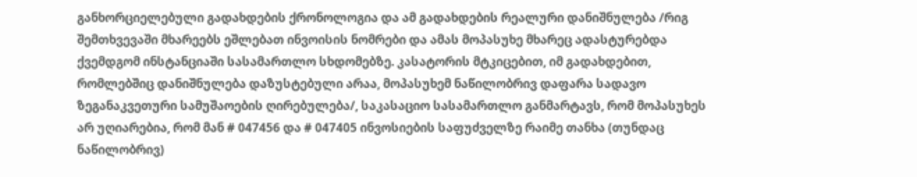განხორციელებული გადახდების ქრონოლოგია და ამ გადახდების რეალური დანიშნულება /რიგ შემთხვევაში მხარეებს ეშლებათ ინვოისის ნომრები და ამას მოპასუხე მხარეც ადასტურებდა ქვემდგომ ინსტანციაში სასამართლო სხდომებზე. კასატორის მტკიცებით, იმ გადახდებით, რომლებშიც დანიშნულება დაზუსტებული არაა, მოპასუხემ ნაწილობრივ დაფარა სადავო ზეგანაკვეთური სამუშაოების ღირებულება/, საკასაციო სასამართლო განმარტავს, რომ მოპასუხეს არ უღიარებია, რომ მან # 047456 და # 047405 ინვოსიების საფუძველზე რაიმე თანხა (თუნდაც ნაწილობრივ)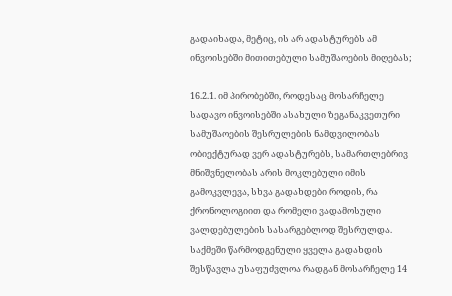გადაიხადა, მეტიც, ის არ ადასტურებს ამ ინვოისებში მითითებული სამუშაოების მიღებას;

16.2.1. იმ პირობებში, როდესაც მოსარჩელე სადავო ინვოისებში ასახული ზეგანაკვეთური სამუშაოების შესრულების ნამდვილობას ობიექტურად ვერ ადასტურებს, სამართლებრივ მნიშვნელობას არის მოკლებული იმის გამოკვლევა, სხვა გადახდები როდის, რა ქრონოლოგიით და რომელი ვადამოსული ვალდებულების სასარგებლოდ შესრულდა. საქმეში წარმოდგენული ყველა გადახდის შესწავლა უსაფუძვლოა რადგან მოსარჩელე 14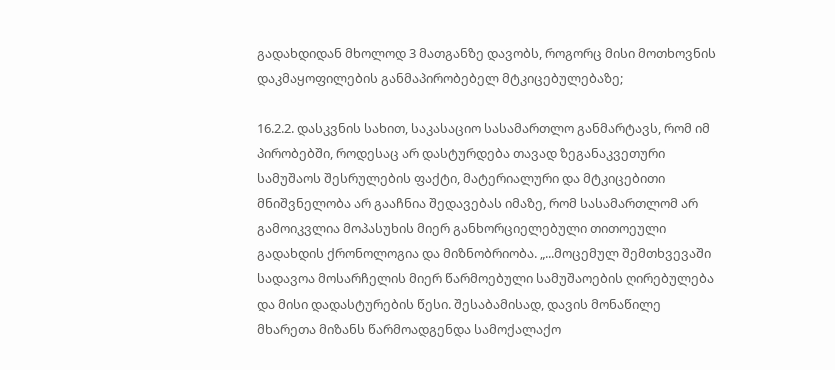გადახდიდან მხოლოდ 3 მათგანზე დავობს, როგორც მისი მოთხოვნის დაკმაყოფილების განმაპირობებელ მტკიცებულებაზე;

16.2.2. დასკვნის სახით, საკასაციო სასამართლო განმარტავს, რომ იმ პირობებში, როდესაც არ დასტურდება თავად ზეგანაკვეთური სამუშაოს შესრულების ფაქტი, მატერიალური და მტკიცებითი მნიშვნელობა არ გააჩნია შედავებას იმაზე, რომ სასამართლომ არ გამოიკვლია მოპასუხის მიერ განხორციელებული თითოეული გადახდის ქრონოლოგია და მიზნობრიობა. „...მოცემულ შემთხვევაში სადავოა მოსარჩელის მიერ წარმოებული სამუშაოების ღირებულება და მისი დადასტურების წესი. შესაბამისად, დავის მონაწილე მხარეთა მიზანს წარმოადგენდა სამოქალაქო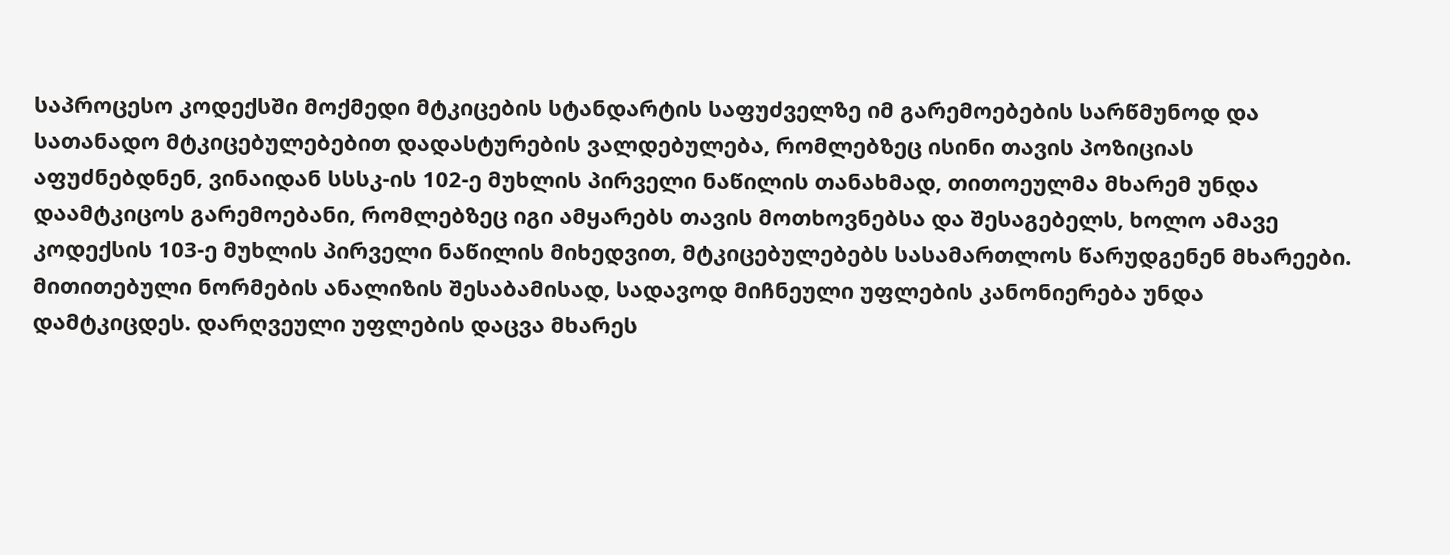საპროცესო კოდექსში მოქმედი მტკიცების სტანდარტის საფუძველზე იმ გარემოებების სარწმუნოდ და სათანადო მტკიცებულებებით დადასტურების ვალდებულება, რომლებზეც ისინი თავის პოზიციას აფუძნებდნენ, ვინაიდან სსსკ-ის 102-ე მუხლის პირველი ნაწილის თანახმად, თითოეულმა მხარემ უნდა დაამტკიცოს გარემოებანი, რომლებზეც იგი ამყარებს თავის მოთხოვნებსა და შესაგებელს, ხოლო ამავე კოდექსის 103-ე მუხლის პირველი ნაწილის მიხედვით, მტკიცებულებებს სასამართლოს წარუდგენენ მხარეები. მითითებული ნორმების ანალიზის შესაბამისად, სადავოდ მიჩნეული უფლების კანონიერება უნდა დამტკიცდეს. დარღვეული უფლების დაცვა მხარეს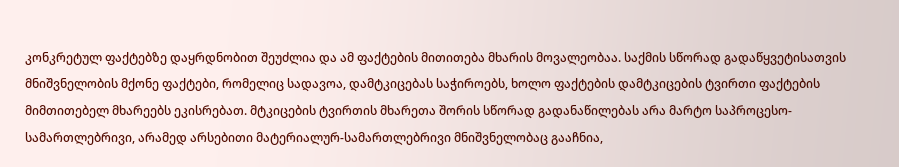კონკრეტულ ფაქტებზე დაყრდნობით შეუძლია და ამ ფაქტების მითითება მხარის მოვალეობაა. საქმის სწორად გადაწყვეტისათვის მნიშვნელობის მქონე ფაქტები, რომელიც სადავოა, დამტკიცებას საჭიროებს, ხოლო ფაქტების დამტკიცების ტვირთი ფაქტების მიმთითებელ მხარეებს ეკისრებათ. მტკიცების ტვირთის მხარეთა შორის სწორად გადანაწილებას არა მარტო საპროცესო-სამართლებრივი, არამედ არსებითი მატერიალურ-სამართლებრივი მნიშვნელობაც გააჩნია,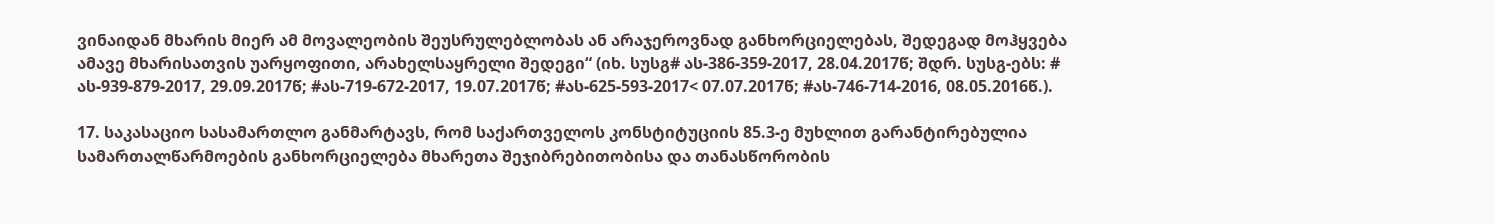ვინაიდან მხარის მიერ ამ მოვალეობის შეუსრულებლობას ან არაჯეროვნად განხორციელებას, შედეგად მოჰყვება ამავე მხარისათვის უარყოფითი, არახელსაყრელი შედეგი“ (იხ. სუსგ# ას-386-359-2017, 28.04.2017წ; შდრ. სუსგ-ებს: # ას-939-879-2017, 29.09.2017წ; #ას-719-672-2017, 19.07.2017წ; #ას-625-593-2017< 07.07.2017წ; #ას-746-714-2016, 08.05.2016წ.).

17. საკასაციო სასამართლო განმარტავს, რომ საქართველოს კონსტიტუციის 85.3-ე მუხლით გარანტირებულია სამართალწარმოების განხორციელება მხარეთა შეჯიბრებითობისა და თანასწორობის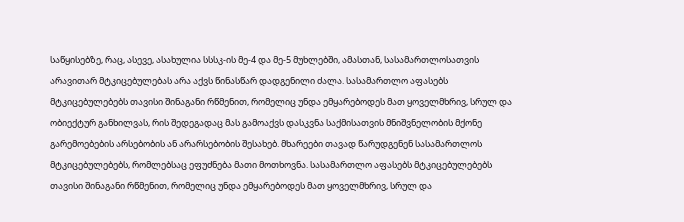საწყისებზე, რაც, ასევე, ასახულია სსსკ-ის მე-4 და მე-5 მუხლებში, ამასთან, სასამართლოსათვის არავითარ მტკიცებულებას არა აქვს წინასწარ დადგენილი ძალა. სასამართლო აფასებს მტკიცებულებებს თავისი შინაგანი რწმენით, რომელიც უნდა ემყარებოდეს მათ ყოველმხრივ, სრულ და ობიექტურ განხილვას, რის შედეგადაც მას გამოაქვს დასკვნა საქმისათვის მნიშვნელობის მქონე გარემოებების არსებობის ან არარსებობის შესახებ. მხარეები თავად წარუდგენენ სასამართლოს მტკიცებულებებს, რომლებსაც ეფუძნება მათი მოთხოვნა. სასამართლო აფასებს მტკიცებულებებს თავისი შინაგანი რწმენით, რომელიც უნდა ემყარებოდეს მათ ყოველმხრივ, სრულ და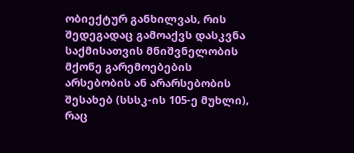ობიექტურ განხილვას, რის შედეგადაც გამოაქვს დასკვნა საქმისათვის მნიშვნელობის მქონე გარემოებების არსებობის ან არარსებობის შესახებ (სსსკ-ის 105-ე მუხლი), რაც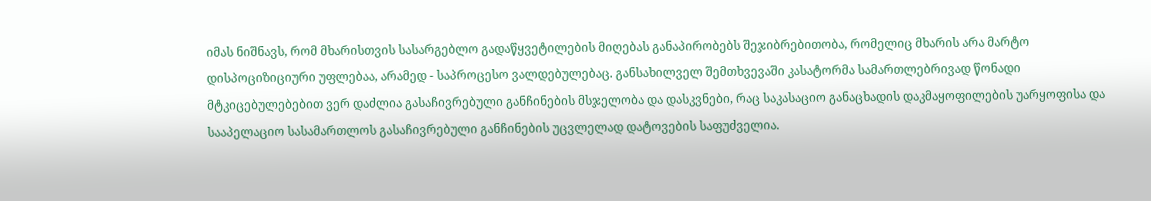იმას ნიშნავს, რომ მხარისთვის სასარგებლო გადაწყვეტილების მიღებას განაპირობებს შეჯიბრებითობა, რომელიც მხარის არა მარტო დისპოციზიციური უფლებაა, არამედ - საპროცესო ვალდებულებაც. განსახილველ შემთხვევაში კასატორმა სამართლებრივად წონადი მტკიცებულებებით ვერ დაძლია გასაჩივრებული განჩინების მსჯელობა და დასკვნები, რაც საკასაციო განაცხადის დაკმაყოფილების უარყოფისა და სააპელაციო სასამართლოს გასაჩივრებული განჩინების უცვლელად დატოვების საფუძველია.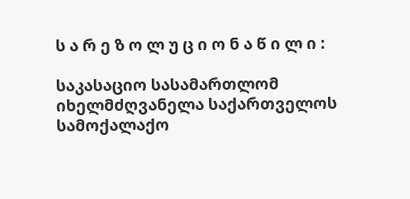ს ა რ ე ზ ო ლ უ ც ი ო ნ ა წ ი ლ ი :

საკასაციო სასამართლომ იხელმძღვანელა საქართველოს სამოქალაქო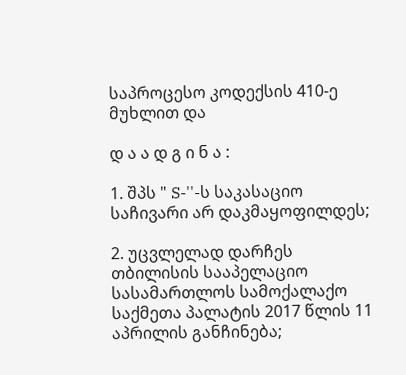საპროცესო კოდექსის 410-ე მუხლით და

დ ა ა დ გ ი ნ ა :

1. შპს " S-''-ს საკასაციო საჩივარი არ დაკმაყოფილდეს;

2. უცვლელად დარჩეს თბილისის სააპელაციო სასამართლოს სამოქალაქო საქმეთა პალატის 2017 წლის 11 აპრილის განჩინება;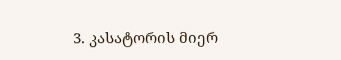3. კასატორის მიერ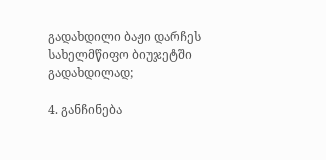გადახდილი ბაჟი დარჩეს სახელმწიფო ბიუჯეტში გადახდილად;

4. განჩინება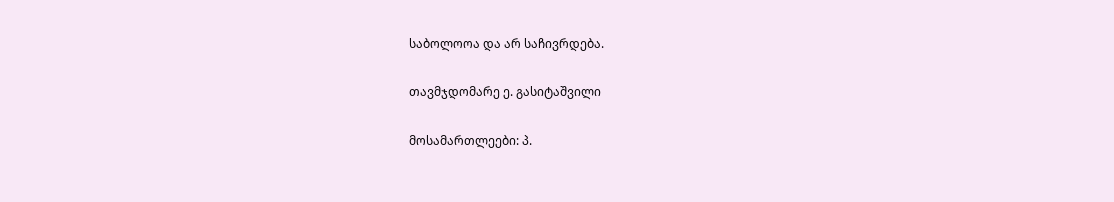საბოლოოა და არ საჩივრდება.

თავმჯდომარე ე. გასიტაშვილი

მოსამართლეები: პ.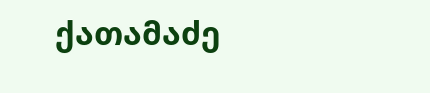ქათამაძე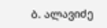ბ. ალავიძე